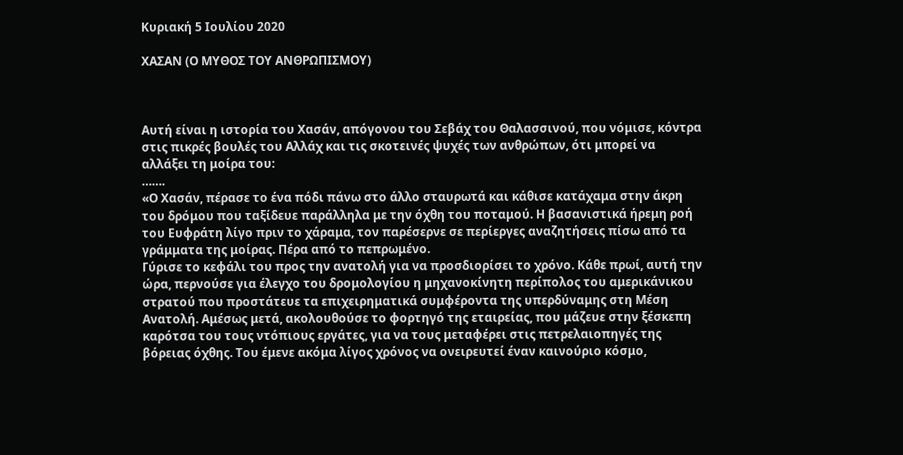Κυριακή 5 Ιουλίου 2020

ΧΑΣΑΝ (Ο ΜΥΘΟΣ ΤΟΥ ΑΝΘΡΩΠΙΣΜΟΥ)



Αυτή είναι η ιστορία του Χασάν, απόγονου του Σεβάχ του Θαλασσινού, που νόμισε, κόντρα στις πικρές βουλές του Αλλάχ και τις σκοτεινές ψυχές των ανθρώπων, ότι μπορεί να αλλάξει τη μοίρα του:
…….
«Ο Χασάν, πέρασε το ένα πόδι πάνω στο άλλο σταυρωτά και κάθισε κατάχαμα στην άκρη του δρόμου που ταξίδευε παράλληλα με την όχθη του ποταμού. Η βασανιστικά ήρεμη ροή του Ευφράτη λίγο πριν το χάραμα, τον παρέσερνε σε περίεργες αναζητήσεις πίσω από τα γράμματα της μοίρας. Πέρα από το πεπρωμένο.
Γύρισε το κεφάλι του προς την ανατολή για να προσδιορίσει το χρόνο. Κάθε πρωί, αυτή την ώρα, περνούσε για έλεγχο του δρομολογίου η μηχανοκίνητη περίπολος του αμερικάνικου στρατού που προστάτευε τα επιχειρηματικά συμφέροντα της υπερδύναμης στη Μέση Ανατολή. Αμέσως μετά, ακολουθούσε το φορτηγό της εταιρείας, που μάζευε στην ξέσκεπη καρότσα του τους ντόπιους εργάτες, για να τους μεταφέρει στις πετρελαιοπηγές της βόρειας όχθης. Του έμενε ακόμα λίγος χρόνος να ονειρευτεί έναν καινούριο κόσμο,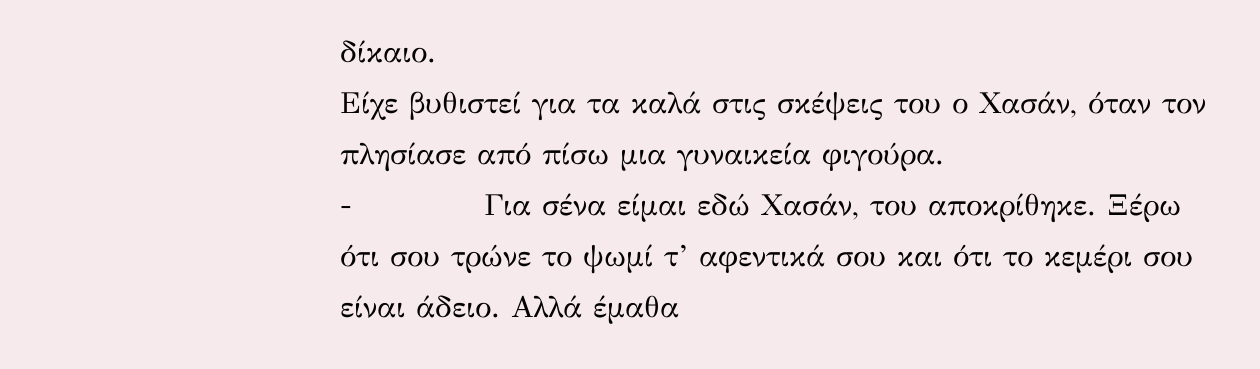δίκαιο.
Είχε βυθιστεί για τα καλά στις σκέψεις του ο Χασάν, όταν τον πλησίασε από πίσω μια γυναικεία φιγούρα.
-            Για σένα είμαι εδώ Χασάν, του αποκρίθηκε. Ξέρω ότι σου τρώνε το ψωμί τ’ αφεντικά σου και ότι το κεμέρι σου είναι άδειο. Αλλά έμαθα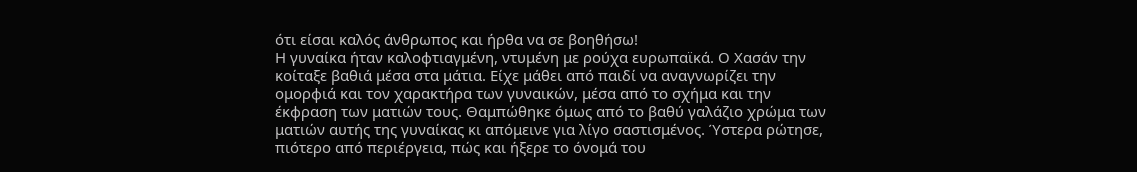ότι είσαι καλός άνθρωπος και ήρθα να σε βοηθήσω!
Η γυναίκα ήταν καλοφτιαγμένη, ντυμένη με ρούχα ευρωπαϊκά. Ο Χασάν την κοίταξε βαθιά μέσα στα μάτια. Είχε μάθει από παιδί να αναγνωρίζει την ομορφιά και τον χαρακτήρα των γυναικών, μέσα από το σχήμα και την έκφραση των ματιών τους. Θαμπώθηκε όμως από το βαθύ γαλάζιο χρώμα των ματιών αυτής της γυναίκας κι απόμεινε για λίγο σαστισμένος. Ύστερα ρώτησε, πιότερο από περιέργεια, πώς και ήξερε το όνομά του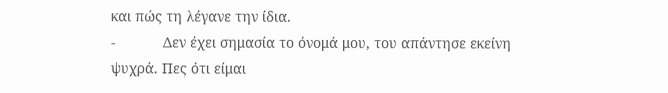και πώς τη λέγανε την ίδια.
-            Δεν έχει σημασία το όνομά μου, του απάντησε εκείνη ψυχρά. Πες ότι είμαι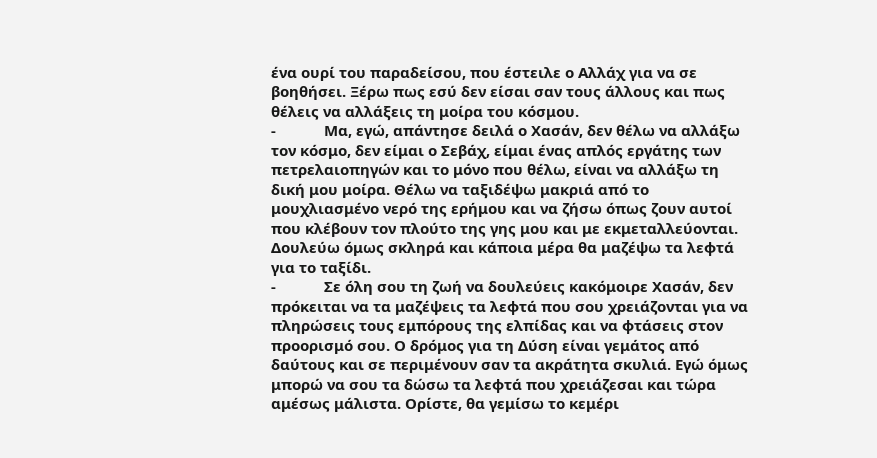ένα ουρί του παραδείσου, που έστειλε ο Αλλάχ για να σε βοηθήσει. Ξέρω πως εσύ δεν είσαι σαν τους άλλους και πως θέλεις να αλλάξεις τη μοίρα του κόσμου.
-            Μα, εγώ, απάντησε δειλά ο Χασάν, δεν θέλω να αλλάξω τον κόσμο, δεν είμαι ο Σεβάχ, είμαι ένας απλός εργάτης των πετρελαιοπηγών και το μόνο που θέλω, είναι να αλλάξω τη δική μου μοίρα. Θέλω να ταξιδέψω μακριά από το μουχλιασμένο νερό της ερήμου και να ζήσω όπως ζουν αυτοί που κλέβουν τον πλούτο της γης μου και με εκμεταλλεύονται. Δουλεύω όμως σκληρά και κάποια μέρα θα μαζέψω τα λεφτά για το ταξίδι.
-            Σε όλη σου τη ζωή να δουλεύεις κακόμοιρε Χασάν, δεν πρόκειται να τα μαζέψεις τα λεφτά που σου χρειάζονται για να πληρώσεις τους εμπόρους της ελπίδας και να φτάσεις στον προορισμό σου. Ο δρόμος για τη Δύση είναι γεμάτος από δαύτους και σε περιμένουν σαν τα ακράτητα σκυλιά. Εγώ όμως μπορώ να σου τα δώσω τα λεφτά που χρειάζεσαι και τώρα αμέσως μάλιστα. Ορίστε, θα γεμίσω το κεμέρι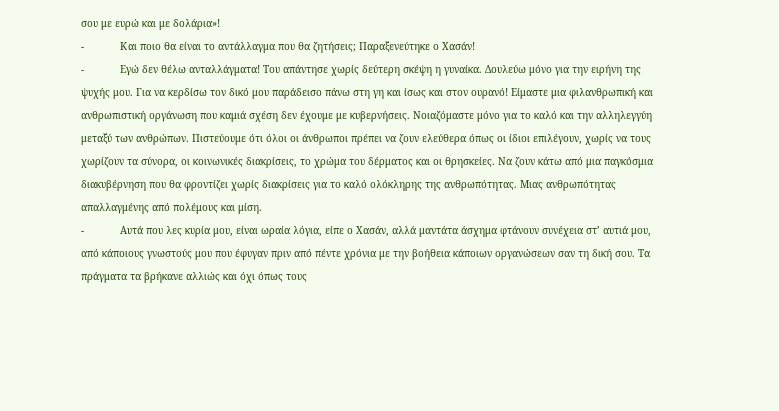σου με ευρώ και με δολάρια»!
-            Και ποιο θα είναι το αντάλλαγμα που θα ζητήσεις; Παραξενεύτηκε ο Χασάν!
-            Εγώ δεν θέλω ανταλλάγματα! Του απάντησε χωρίς δεύτερη σκέψη η γυναίκα. Δουλεύω μόνο για την ειρήνη της ψυχής μου. Για να κερδίσω τον δικό μου παράδεισο πάνω στη γη και ίσως και στον ουρανό! Είμαστε μια φιλανθρωπική και ανθρωπιστική οργάνωση που καμιά σχέση δεν έχουμε με κυβερνήσεις. Νοιαζόμαστε μόνο για το καλό και την αλληλεγγύη μεταξύ των ανθρώπων. Πιστεύουμε ότι όλοι οι άνθρωποι πρέπει να ζουν ελεύθερα όπως οι ίδιοι επιλέγουν, χωρίς να τους χωρίζουν τα σύνορα, οι κοινωνικές διακρίσεις, το χρώμα του δέρματος και οι θρησκείες. Να ζουν κάτω από μια παγκόσμια διακυβέρνηση που θα φροντίζει χωρίς διακρίσεις για το καλό ολόκληρης της ανθρωπότητας. Μιας ανθρωπότητας απαλλαγμένης από πολέμους και μίση.
-            Αυτά που λες κυρία μου, είναι ωραία λόγια, είπε ο Χασάν, αλλά μαντάτα άσχημα φτάνουν συνέχεια στ’ αυτιά μου, από κάποιους γνωστούς μου που έφυγαν πριν από πέντε χρόνια με την βοήθεια κάποιων οργανώσεων σαν τη δική σου. Τα πράγματα τα βρήκανε αλλιώς και όχι όπως τους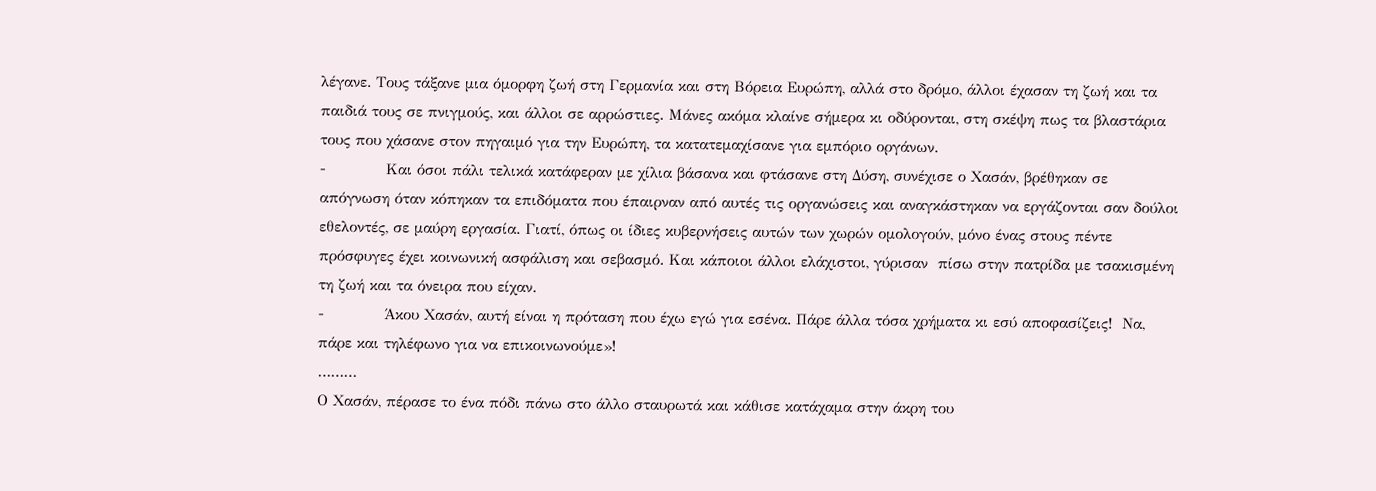λέγανε. Τους τάξανε μια όμορφη ζωή στη Γερμανία και στη Βόρεια Ευρώπη, αλλά στο δρόμο, άλλοι έχασαν τη ζωή και τα παιδιά τους σε πνιγμούς, και άλλοι σε αρρώστιες. Μάνες ακόμα κλαίνε σήμερα κι οδύρονται, στη σκέψη πως τα βλαστάρια τους που χάσανε στον πηγαιμό για την Ευρώπη, τα κατατεμαχίσανε για εμπόριο οργάνων.
-            Και όσοι πάλι τελικά κατάφεραν με χίλια βάσανα και φτάσανε στη Δύση, συνέχισε ο Χασάν, βρέθηκαν σε απόγνωση όταν κόπηκαν τα επιδόματα που έπαιρναν από αυτές τις οργανώσεις και αναγκάστηκαν να εργάζονται σαν δούλοι εθελοντές, σε μαύρη εργασία. Γιατί, όπως οι ίδιες κυβερνήσεις αυτών των χωρών ομολογούν, μόνο ένας στους πέντε πρόσφυγες έχει κοινωνική ασφάλιση και σεβασμό. Και κάποιοι άλλοι ελάχιστοι, γύρισαν  πίσω στην πατρίδα με τσακισμένη τη ζωή και τα όνειρα που είχαν.
-            Άκου Χασάν, αυτή είναι η πρόταση που έχω εγώ για εσένα. Πάρε άλλα τόσα χρήματα κι εσύ αποφασίζεις!  Να, πάρε και τηλέφωνο για να επικοινωνούμε»!
………
Ο Χασάν, πέρασε το ένα πόδι πάνω στο άλλο σταυρωτά και κάθισε κατάχαμα στην άκρη του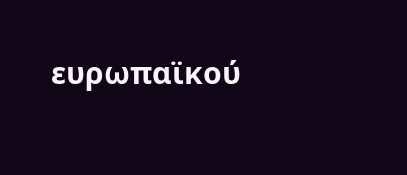ευρωπαϊκού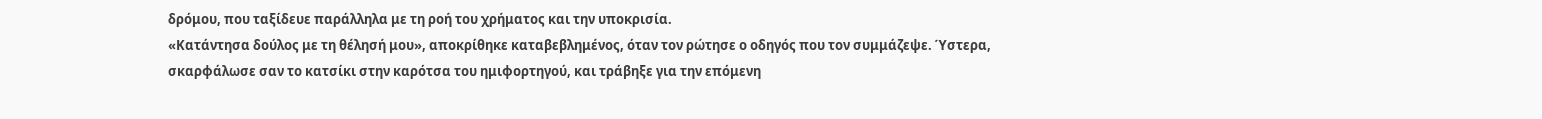δρόμου, που ταξίδευε παράλληλα με τη ροή του χρήματος και την υποκρισία.
«Κατάντησα δούλος με τη θέλησή μου», αποκρίθηκε καταβεβλημένος, όταν τον ρώτησε ο οδηγός που τον συμμάζεψε. Ύστερα, σκαρφάλωσε σαν το κατσίκι στην καρότσα του ημιφορτηγού, και τράβηξε για την επόμενη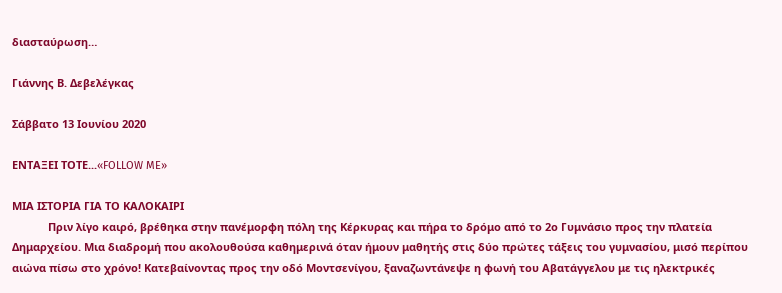διασταύρωση…

Γιάννης Β. Δεβελέγκας

Σάββατο 13 Ιουνίου 2020

ΕΝΤΑΞΕΙ ΤΟΤΕ...«FOLLOW ME»

ΜΙΑ ΙΣΤΟΡΙΑ ΓΙΑ ΤΟ ΚΑΛΟΚΑΙΡΙ
            Πριν λίγο καιρό, βρέθηκα στην πανέμορφη πόλη της Κέρκυρας και πήρα το δρόμο από το 2ο Γυμνάσιο προς την πλατεία Δημαρχείου. Μια διαδρομή που ακολουθούσα καθημερινά όταν ήμουν μαθητής στις δύο πρώτες τάξεις του γυμνασίου, μισό περίπου αιώνα πίσω στο χρόνο! Κατεβαίνοντας προς την οδό Μοντσενίγου, ξαναζωντάνεψε η φωνή του Αβατάγγελου με τις ηλεκτρικές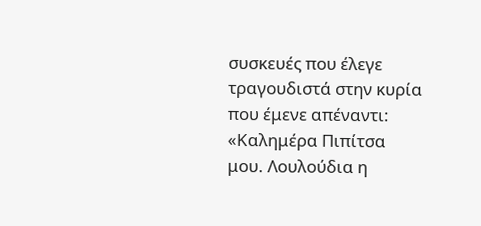συσκευές που έλεγε τραγουδιστά στην κυρία που έμενε απέναντι: «Καλημέρα Πιπίτσα μου. Λουλούδια η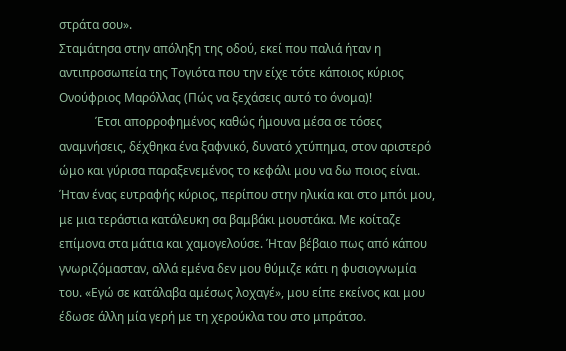στράτα σου».
Σταμάτησα στην απόληξη της οδού, εκεί που παλιά ήταν η αντιπροσωπεία της Τογιότα που την είχε τότε κάποιος κύριος Ονούφριος Μαρόλλας (Πώς να ξεχάσεις αυτό το όνομα)!
            Έτσι απορροφημένος καθώς ήμουνα μέσα σε τόσες αναμνήσεις, δέχθηκα ένα ξαφνικό, δυνατό χτύπημα, στον αριστερό ώμο και γύρισα παραξενεμένος το κεφάλι μου να δω ποιος είναι. Ήταν ένας ευτραφής κύριος, περίπου στην ηλικία και στο μπόι μου, με μια τεράστια κατάλευκη σα βαμβάκι μουστάκα. Με κοίταζε επίμονα στα μάτια και χαμογελούσε. Ήταν βέβαιο πως από κάπου γνωριζόμασταν, αλλά εμένα δεν μου θύμιζε κάτι η φυσιογνωμία του. «Εγώ σε κατάλαβα αμέσως λοχαγέ», μου είπε εκείνος και μου έδωσε άλλη μία γερή με τη χερούκλα του στο μπράτσο.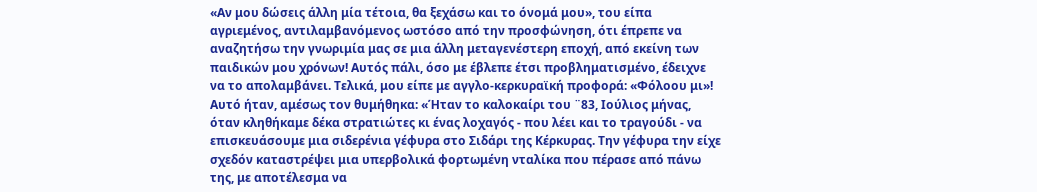«Αν μου δώσεις άλλη μία τέτοια, θα ξεχάσω και το όνομά μου», του είπα αγριεμένος, αντιλαμβανόμενος ωστόσο από την προσφώνηση, ότι έπρεπε να αναζητήσω την γνωριμία μας σε μια άλλη μεταγενέστερη εποχή, από εκείνη των παιδικών μου χρόνων! Αυτός πάλι, όσο με έβλεπε έτσι προβληματισμένο, έδειχνε να το απολαμβάνει. Τελικά, μου είπε με αγγλο-κερκυραϊκή προφορά: «Φόλοου μι»!
Αυτό ήταν, αμέσως τον θυμήθηκα: «Ήταν το καλοκαίρι του ¨83, Ιούλιος μήνας, όταν κληθήκαμε δέκα στρατιώτες κι ένας λοχαγός - που λέει και το τραγούδι - να επισκευάσουμε μια σιδερένια γέφυρα στο Σιδάρι της Κέρκυρας. Την γέφυρα την είχε σχεδόν καταστρέψει μια υπερβολικά φορτωμένη νταλίκα που πέρασε από πάνω της, με αποτέλεσμα να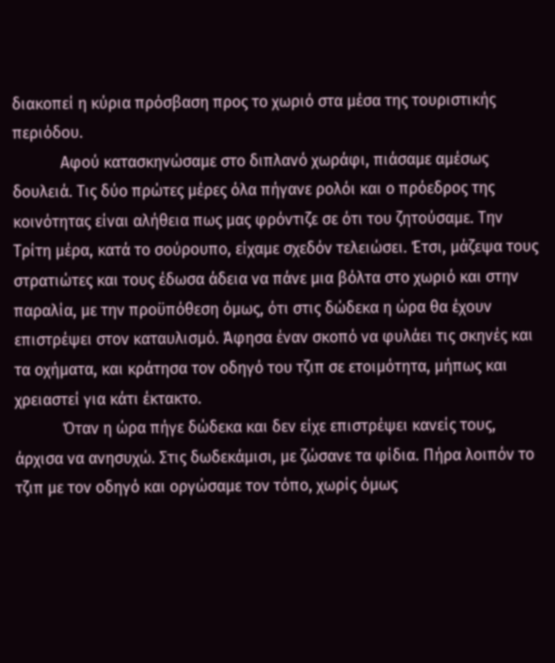διακοπεί η κύρια πρόσβαση προς το χωριό στα μέσα της τουριστικής περιόδου.
            Αφού κατασκηνώσαμε στο διπλανό χωράφι, πιάσαμε αμέσως δουλειά. Τις δύο πρώτες μέρες όλα πήγανε ρολόι και ο πρόεδρος της κοινότητας είναι αλήθεια πως μας φρόντιζε σε ότι του ζητούσαμε. Την Τρίτη μέρα, κατά το σούρουπο, είχαμε σχεδόν τελειώσει. Έτσι, μάζεψα τους στρατιώτες και τους έδωσα άδεια να πάνε μια βόλτα στο χωριό και στην παραλία, με την προϋπόθεση όμως, ότι στις δώδεκα η ώρα θα έχουν επιστρέψει στον καταυλισμό. Άφησα έναν σκοπό να φυλάει τις σκηνές και τα οχήματα, και κράτησα τον οδηγό του τζιπ σε ετοιμότητα, μήπως και χρειαστεί για κάτι έκτακτο.
            Όταν η ώρα πήγε δώδεκα και δεν είχε επιστρέψει κανείς τους, άρχισα να ανησυχώ. Στις δωδεκάμισι, με ζώσανε τα φίδια. Πήρα λοιπόν το τζιπ με τον οδηγό και οργώσαμε τον τόπο, χωρίς όμως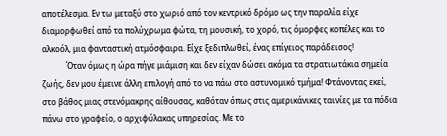αποτέλεσμα. Εν τω μεταξύ στο χωριό από τον κεντρικό δρόμο ως την παραλία είχε διαμορφωθεί από τα πολύχρωμα φώτα, τη μουσική, το χορό, τις όμορφες κοπέλες και το αλκοόλ, μια φανταστική ατμόσφαιρα. Είχε ξεδιπλωθεί, ένας επίγειος παράδεισος!
            Όταν όμως η ώρα πήγε μιάμιση και δεν είχαν δώσει ακόμα τα στρατιωτάκια σημεία ζωής, δεν μου έμεινε άλλη επιλογή από το να πάω στο αστυνομικό τμήμα! Φτάνοντας εκεί, στο βάθος μιας στενόμακρης αίθουσας, καθόταν όπως στις αμερικάνικες ταινίες με τα πόδια πάνω στο γραφείο, ο αρχιφύλακας υπηρεσίας. Με το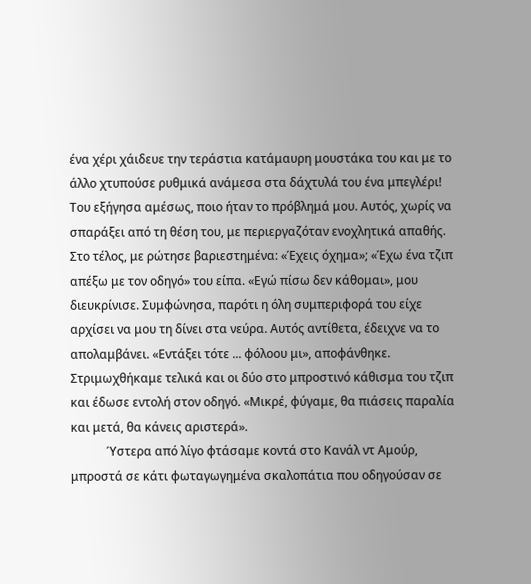ένα χέρι χάιδευε την τεράστια κατάμαυρη μουστάκα του και με το άλλο χτυπούσε ρυθμικά ανάμεσα στα δάχτυλά του ένα μπεγλέρι! Του εξήγησα αμέσως, ποιο ήταν το πρόβλημά μου. Αυτός, χωρίς να σπαράξει από τη θέση του, με περιεργαζόταν ενοχλητικά απαθής. Στο τέλος, με ρώτησε βαριεστημένα: «Έχεις όχημα»; «Έχω ένα τζιπ απέξω με τον οδηγό» του είπα. «Εγώ πίσω δεν κάθομαι», μου διευκρίνισε. Συμφώνησα, παρότι η όλη συμπεριφορά του είχε αρχίσει να μου τη δίνει στα νεύρα. Αυτός αντίθετα, έδειχνε να το απολαμβάνει. «Εντάξει τότε ... φόλοου μι», αποφάνθηκε. Στριμωχθήκαμε τελικά και οι δύο στο μπροστινό κάθισμα του τζιπ και έδωσε εντολή στον οδηγό. «Μικρέ, φύγαμε, θα πιάσεις παραλία και μετά, θα κάνεις αριστερά».
            Ύστερα από λίγο φτάσαμε κοντά στο Κανάλ ντ Αμούρ, μπροστά σε κάτι φωταγωγημένα σκαλοπάτια που οδηγούσαν σε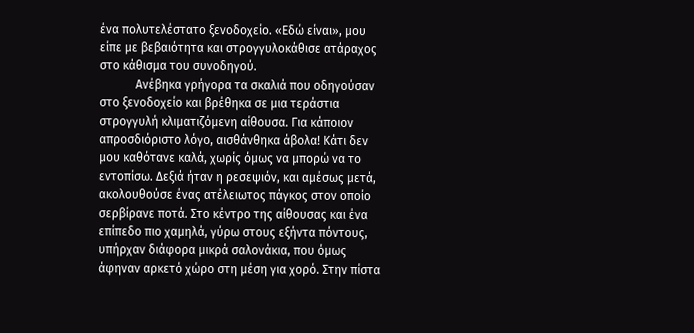ένα πολυτελέστατο ξενοδοχείο. «Εδώ είναι», μου είπε με βεβαιότητα και στρογγυλοκάθισε ατάραχος στο κάθισμα του συνοδηγού.
            Ανέβηκα γρήγορα τα σκαλιά που οδηγούσαν στο ξενοδοχείο και βρέθηκα σε μια τεράστια στρογγυλή κλιματιζόμενη αίθουσα. Για κάποιον απροσδιόριστο λόγο, αισθάνθηκα άβολα! Κάτι δεν μου καθότανε καλά, χωρίς όμως να μπορώ να το εντοπίσω. Δεξιά ήταν η ρεσεψιόν, και αμέσως μετά, ακολουθούσε ένας ατέλειωτος πάγκος στον οποίο σερβίρανε ποτά. Στο κέντρο της αίθουσας και ένα επίπεδο πιο χαμηλά, γύρω στους εξήντα πόντους, υπήρχαν διάφορα μικρά σαλονάκια, που όμως άφηναν αρκετό χώρο στη μέση για χορό. Στην πίστα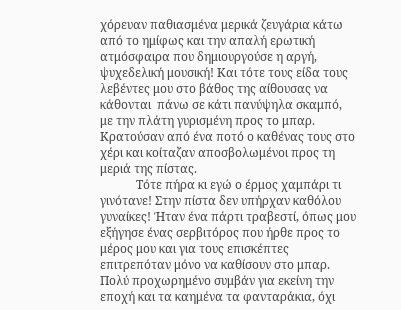χόρευαν παθιασμένα μερικά ζευγάρια κάτω από το ημίφως και την απαλή ερωτική ατμόσφαιρα που δημιουργούσε η αργή, ψυχεδελική μουσική! Και τότε τους είδα τους λεβέντες μου στο βάθος της αίθουσας να κάθονται  πάνω σε κάτι πανύψηλα σκαμπό, με την πλάτη γυρισμένη προς το μπαρ. Κρατούσαν από ένα ποτό ο καθένας τους στο χέρι και κοίταζαν αποσβολωμένοι προς τη μεριά της πίστας.
            Τότε πήρα κι εγώ ο έρμος χαμπάρι τι γινότανε! Στην πίστα δεν υπήρχαν καθόλου γυναίκες! Ήταν ένα πάρτι τραβεστί, όπως μου εξήγησε ένας σερβιτόρος που ήρθε προς το μέρος μου και για τους επισκέπτες επιτρεπόταν μόνο να καθίσουν στο μπαρ. Πολύ προχωρημένο συμβάν για εκείνη την εποχή και τα καημένα τα φανταράκια, όχι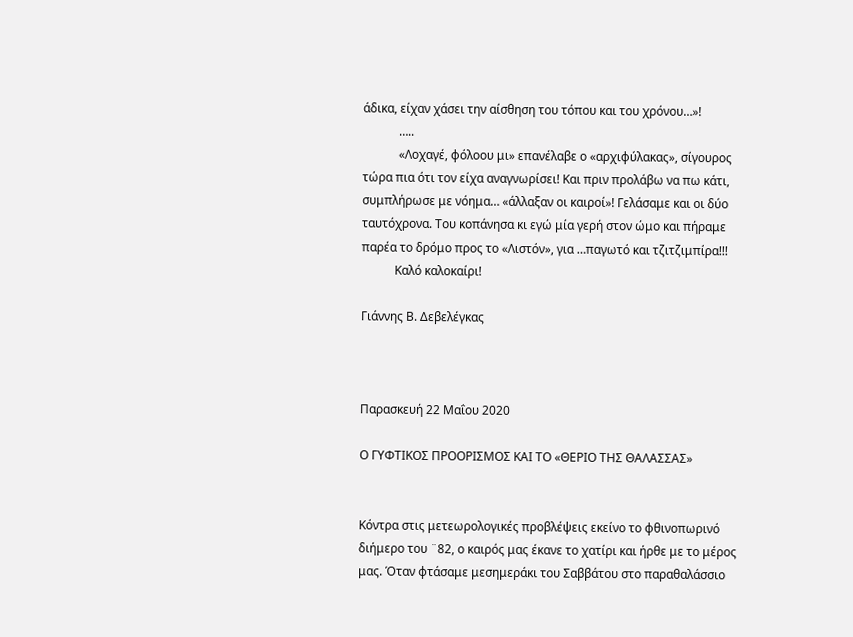άδικα, είχαν χάσει την αίσθηση του τόπου και του χρόνου…»!
            …..
            «Λοχαγέ, φόλοου μι» επανέλαβε ο «αρχιφύλακας», σίγουρος τώρα πια ότι τον είχα αναγνωρίσει! Και πριν προλάβω να πω κάτι, συμπλήρωσε με νόημα… «άλλαξαν οι καιροί»! Γελάσαμε και οι δύο ταυτόχρονα. Του κοπάνησα κι εγώ μία γερή στον ώμο και πήραμε παρέα το δρόμο προς το «Λιστόν», για …παγωτό και τζιτζιμπίρα!!!
           Καλό καλοκαίρι!

Γιάννης Β. Δεβελέγκας



Παρασκευή 22 Μαΐου 2020

Ο ΓΥΦΤΙΚΟΣ ΠΡΟΟΡΙΣΜΟΣ ΚΑΙ ΤΟ «ΘΕΡΙΟ ΤΗΣ ΘΑΛΑΣΣΑΣ»


Κόντρα στις μετεωρολογικές προβλέψεις εκείνο το φθινοπωρινό διήμερο του ¨82, ο καιρός μας έκανε το χατίρι και ήρθε με το μέρος μας. Όταν φτάσαμε μεσημεράκι του Σαββάτου στο παραθαλάσσιο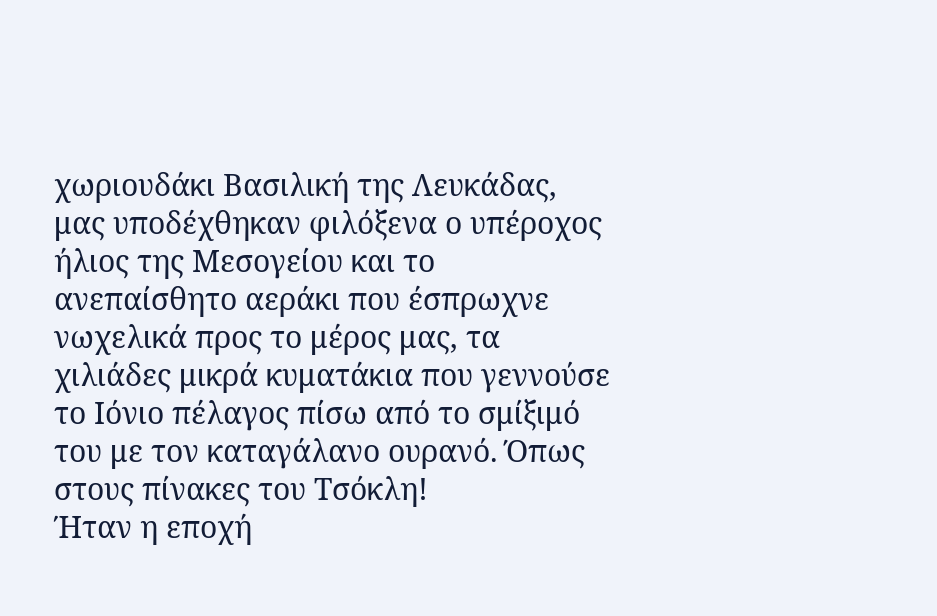χωριουδάκι Βασιλική της Λευκάδας, μας υποδέχθηκαν φιλόξενα ο υπέροχος ήλιος της Μεσογείου και το ανεπαίσθητο αεράκι που έσπρωχνε νωχελικά προς το μέρος μας, τα χιλιάδες μικρά κυματάκια που γεννούσε το Ιόνιο πέλαγος πίσω από το σμίξιμό του με τον καταγάλανο ουρανό. Όπως στους πίνακες του Τσόκλη!
Ήταν η εποχή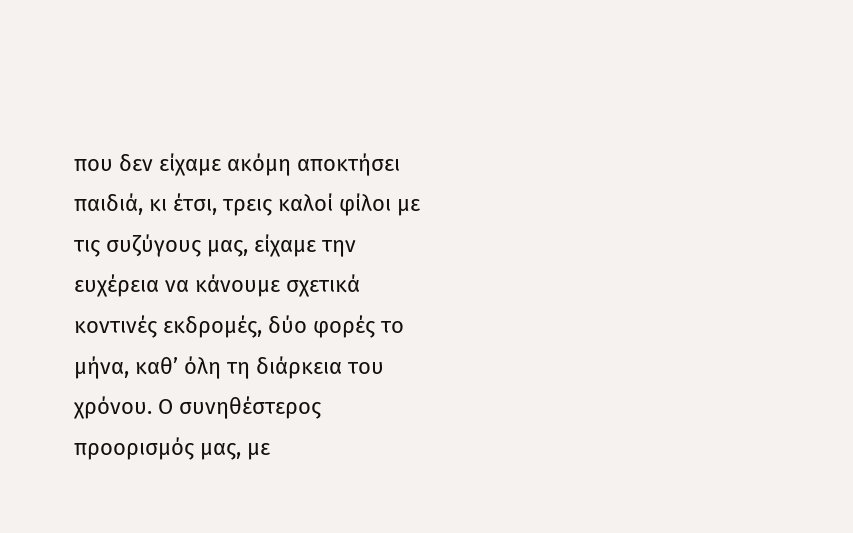που δεν είχαμε ακόμη αποκτήσει παιδιά, κι έτσι, τρεις καλοί φίλοι με τις συζύγους μας, είχαμε την ευχέρεια να κάνουμε σχετικά κοντινές εκδρομές, δύο φορές το μήνα, καθ’ όλη τη διάρκεια του χρόνου. Ο συνηθέστερος προορισμός μας, με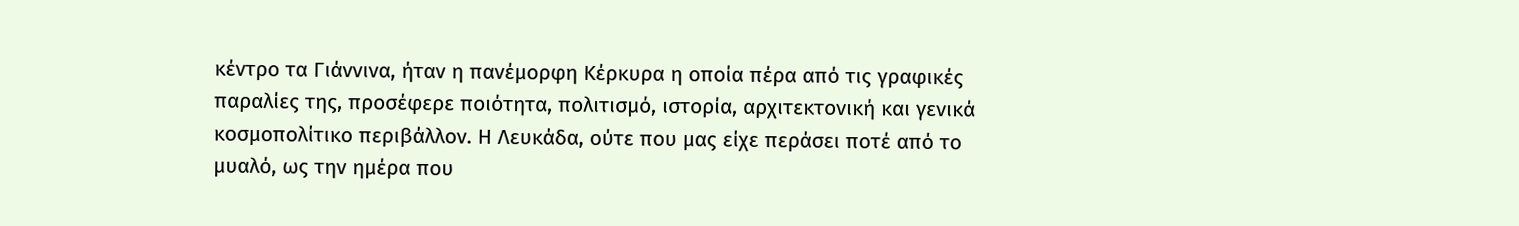κέντρο τα Γιάννινα, ήταν η πανέμορφη Κέρκυρα η οποία πέρα από τις γραφικές παραλίες της, προσέφερε ποιότητα, πολιτισμό, ιστορία, αρχιτεκτονική και γενικά κοσμοπολίτικο περιβάλλον. Η Λευκάδα, ούτε που μας είχε περάσει ποτέ από το μυαλό, ως την ημέρα που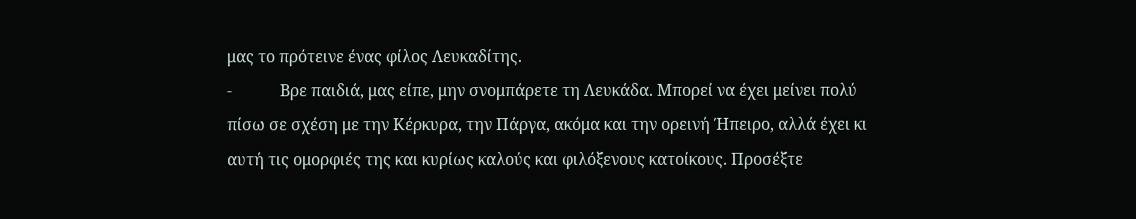μας το πρότεινε ένας φίλος Λευκαδίτης.
-            Βρε παιδιά, μας είπε, μην σνομπάρετε τη Λευκάδα. Μπορεί να έχει μείνει πολύ πίσω σε σχέση με την Κέρκυρα, την Πάργα, ακόμα και την ορεινή Ήπειρο, αλλά έχει κι αυτή τις ομορφιές της και κυρίως καλούς και φιλόξενους κατοίκους. Προσέξτε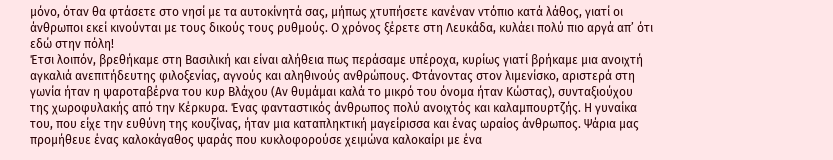μόνο, όταν θα φτάσετε στο νησί με τα αυτοκίνητά σας, μήπως χτυπήσετε κανέναν ντόπιο κατά λάθος, γιατί οι άνθρωποι εκεί κινούνται με τους δικούς τους ρυθμούς. Ο χρόνος ξέρετε στη Λευκάδα, κυλάει πολύ πιο αργά απ’ ότι εδώ στην πόλη!
Έτσι λοιπόν, βρεθήκαμε στη Βασιλική και είναι αλήθεια πως περάσαμε υπέροχα, κυρίως γιατί βρήκαμε μια ανοιχτή αγκαλιά ανεπιτήδευτης φιλοξενίας, αγνούς και αληθινούς ανθρώπους. Φτάνοντας στον λιμενίσκο, αριστερά στη γωνία ήταν η ψαροταβέρνα του κυρ Βλάχου (Αν θυμάμαι καλά το μικρό του όνομα ήταν Κώστας), συνταξιούχου της χωροφυλακής από την Κέρκυρα. Ένας φανταστικός άνθρωπος πολύ ανοιχτός και καλαμπουρτζής. Η γυναίκα του, που είχε την ευθύνη της κουζίνας, ήταν μια καταπληκτική μαγείρισσα και ένας ωραίος άνθρωπος. Ψάρια μας προμήθευε ένας καλοκάγαθος ψαράς που κυκλοφορούσε χειμώνα καλοκαίρι με ένα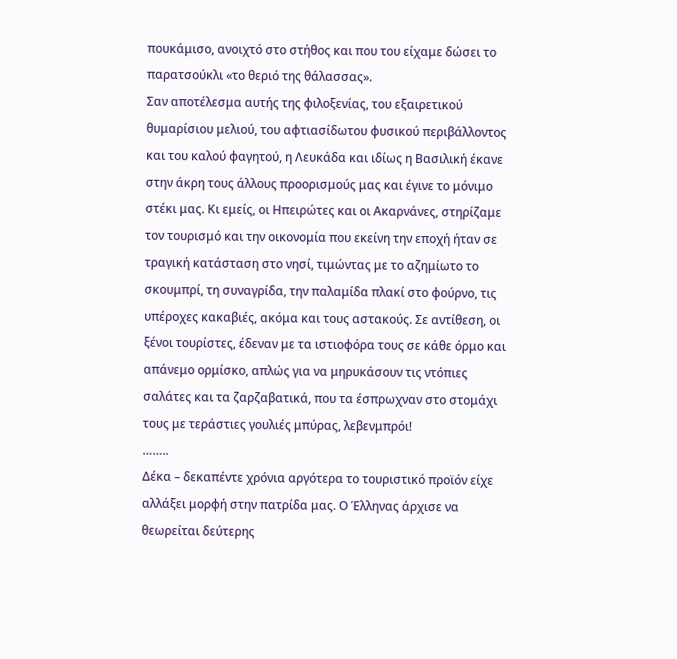πουκάμισο, ανοιχτό στο στήθος και που του είχαμε δώσει το παρατσούκλι «το θεριό της θάλασσας».
Σαν αποτέλεσμα αυτής της φιλοξενίας, του εξαιρετικού θυμαρίσιου μελιού, του αφτιασίδωτου φυσικού περιβάλλοντος και του καλού φαγητού, η Λευκάδα και ιδίως η Βασιλική έκανε στην άκρη τους άλλους προορισμούς μας και έγινε το μόνιμο στέκι μας. Κι εμείς, οι Ηπειρώτες και οι Ακαρνάνες, στηρίζαμε τον τουρισμό και την οικονομία που εκείνη την εποχή ήταν σε τραγική κατάσταση στο νησί, τιμώντας με το αζημίωτο το σκουμπρί, τη συναγρίδα, την παλαμίδα πλακί στο φούρνο, τις υπέροχες κακαβιές, ακόμα και τους αστακούς. Σε αντίθεση, οι ξένοι τουρίστες, έδεναν με τα ιστιοφόρα τους σε κάθε όρμο και απάνεμο ορμίσκο, απλώς για να μηρυκάσουν τις ντόπιες σαλάτες και τα ζαρζαβατικά, που τα έσπρωχναν στο στομάχι τους με τεράστιες γουλιές μπύρας, λεβενμπρόι!
……..
Δέκα – δεκαπέντε χρόνια αργότερα το τουριστικό προϊόν είχε αλλάξει μορφή στην πατρίδα μας. Ο Έλληνας άρχισε να θεωρείται δεύτερης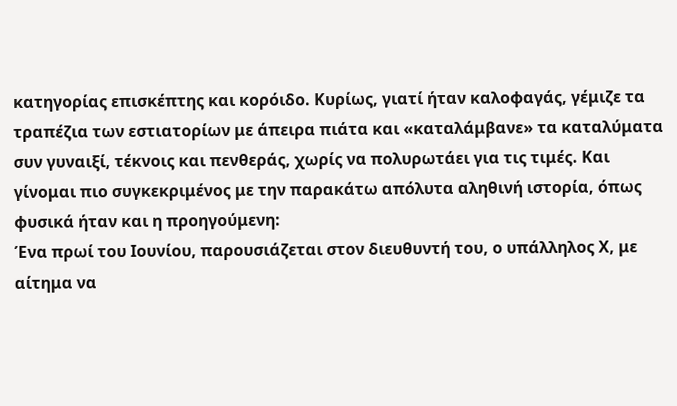κατηγορίας επισκέπτης και κορόιδο. Κυρίως, γιατί ήταν καλοφαγάς, γέμιζε τα τραπέζια των εστιατορίων με άπειρα πιάτα και «καταλάμβανε» τα καταλύματα συν γυναιξί, τέκνοις και πενθεράς, χωρίς να πολυρωτάει για τις τιμές. Και γίνομαι πιο συγκεκριμένος με την παρακάτω απόλυτα αληθινή ιστορία, όπως φυσικά ήταν και η προηγούμενη:
Ένα πρωί του Ιουνίου, παρουσιάζεται στον διευθυντή του, ο υπάλληλος Χ, με αίτημα να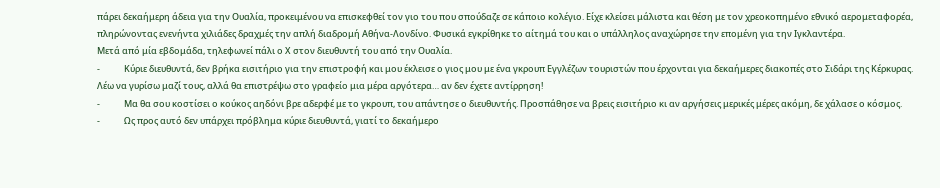πάρει δεκαήμερη άδεια για την Ουαλία, προκειμένου να επισκεφθεί τον γιο του που σπούδαζε σε κάποιο κολέγιο. Είχε κλείσει μάλιστα και θέση με τον χρεοκοπημένο εθνικό αερομεταφορέα, πληρώνοντας ενενήντα χιλιάδες δραχμές την απλή διαδρομή Αθήνα-Λονδίνο. Φυσικά εγκρίθηκε το αίτημά του και ο υπάλληλος αναχώρησε την επομένη για την Ιγκλαντέρα.
Μετά από μία εβδομάδα, τηλεφωνεί πάλι ο Χ στον διευθυντή του από την Ουαλία.
-            Κύριε διευθυντά, δεν βρήκα εισιτήριο για την επιστροφή και μου έκλεισε ο γιος μου με ένα γκρουπ Εγγλέζων τουριστών που έρχονται για δεκαήμερες διακοπές στο Σιδάρι της Κέρκυρας. Λέω να γυρίσω μαζί τους, αλλά θα επιστρέψω στο γραφείο μια μέρα αργότερα… αν δεν έχετε αντίρρηση!
-            Μα θα σου κοστίσει ο κούκος αηδόνι βρε αδερφέ με το γκρουπ, του απάντησε ο διευθυντής. Προσπάθησε να βρεις εισιτήριο κι αν αργήσεις μερικές μέρες ακόμη, δε χάλασε ο κόσμος.
-            Ως προς αυτό δεν υπάρχει πρόβλημα κύριε διευθυντά, γιατί το δεκαήμερο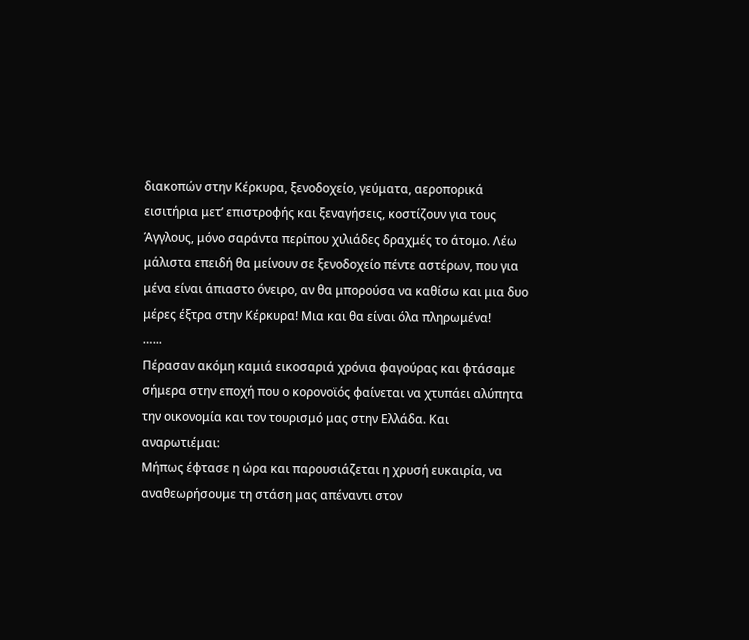διακοπών στην Κέρκυρα, ξενοδοχείο, γεύματα, αεροπορικά εισιτήρια μετ’ επιστροφής και ξεναγήσεις, κοστίζουν για τους Άγγλους, μόνο σαράντα περίπου χιλιάδες δραχμές το άτομο. Λέω μάλιστα επειδή θα μείνουν σε ξενοδοχείο πέντε αστέρων, που για μένα είναι άπιαστο όνειρο, αν θα μπορούσα να καθίσω και μια δυο μέρες έξτρα στην Κέρκυρα! Μια και θα είναι όλα πληρωμένα!
…...
Πέρασαν ακόμη καμιά εικοσαριά χρόνια φαγούρας και φτάσαμε σήμερα στην εποχή που ο κορονοϊός φαίνεται να χτυπάει αλύπητα την οικονομία και τον τουρισμό μας στην Ελλάδα. Και αναρωτιέμαι:
Μήπως έφτασε η ώρα και παρουσιάζεται η χρυσή ευκαιρία, να αναθεωρήσουμε τη στάση μας απέναντι στον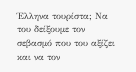Έλληνα τουρίστα; Να του δείξουμε τον σεβασμό που του αξίζει και να τον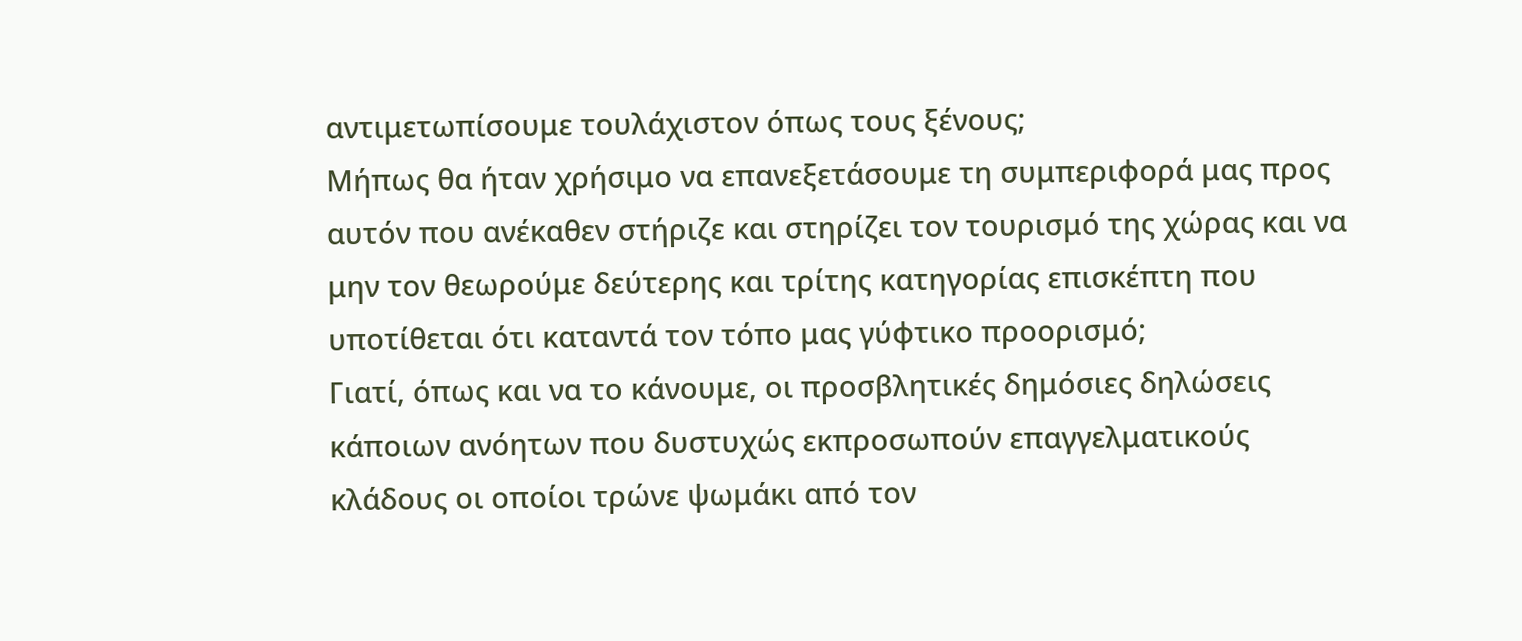αντιμετωπίσουμε τουλάχιστον όπως τους ξένους;
Μήπως θα ήταν χρήσιμο να επανεξετάσουμε τη συμπεριφορά μας προς αυτόν που ανέκαθεν στήριζε και στηρίζει τον τουρισμό της χώρας και να μην τον θεωρούμε δεύτερης και τρίτης κατηγορίας επισκέπτη που υποτίθεται ότι καταντά τον τόπο μας γύφτικο προορισμό;
Γιατί, όπως και να το κάνουμε, οι προσβλητικές δημόσιες δηλώσεις κάποιων ανόητων που δυστυχώς εκπροσωπούν επαγγελματικούς κλάδους οι οποίοι τρώνε ψωμάκι από τον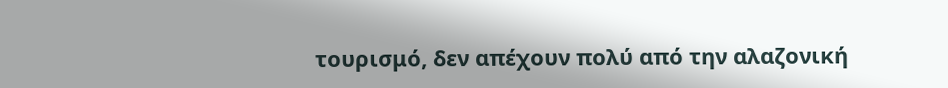τουρισμό, δεν απέχουν πολύ από την αλαζονική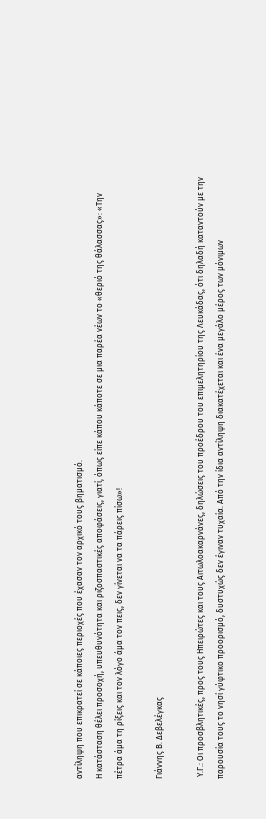αντίληψη που επικρατεί σε κάποιες περιοχές που έχασαν τον αρχικό τους βηματισμό.
Η κατάσταση θέλει προσοχή, υπευθυνότητα και ριζοσπαστικές αποφάσεις, γιατί, όπως είπε κάπου κάποτε σε μια παρέα νέων το «θεριό της θάλασσας»: «Την πέτρα άμα τη ρίξεις και τον λόγο άμα τον πεις, δεν γίνεται να τα πάρεις πίσω»!

Γιάννης Β. Δεβελέγκας

 Υ.Γ.: Οι προσβλητικές, προς τους Ηπειρώτες και τους Αιτωλοακαρνάνες, δηλώσεις του προέδρου του επιμελητηρίου της Λευκάδας, ότι δηλαδή καταντούν με την παρουσία τους το νησί γύφτικο προορισμό, δυστυχώς δεν έγιναν τυχαία. Από την ίδια αντίληψη διακατέχεται και ένα μεγάλο μέρος των μόνιμων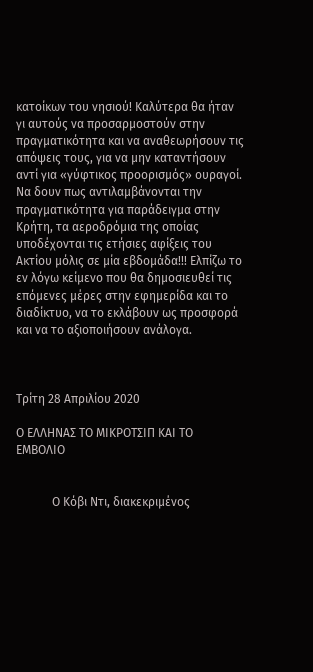κατοίκων του νησιού! Καλύτερα θα ήταν γι αυτούς να προσαρμοστούν στην πραγματικότητα και να αναθεωρήσουν τις απόψεις τους, για να μην καταντήσουν αντί για «γύφτικος προορισμός» ουραγοί. Να δουν πως αντιλαμβάνονται την πραγματικότητα για παράδειγμα στην Κρήτη, τα αεροδρόμια της οποίας υποδέχονται τις ετήσιες αφίξεις του Ακτίου μόλις σε μία εβδομάδα!!! Ελπίζω το εν λόγω κείμενο που θα δημοσιευθεί τις επόμενες μέρες στην εφημερίδα και το διαδίκτυο, να το εκλάβουν ως προσφορά και να το αξιοποιήσουν ανάλογα.



Τρίτη 28 Απριλίου 2020

Ο ΕΛΛΗΝΑΣ ΤΟ ΜΙΚΡΟΤΣΙΠ ΚΑΙ ΤΟ ΕΜΒΟΛΙΟ


            Ο Κόβι Ντι, διακεκριμένος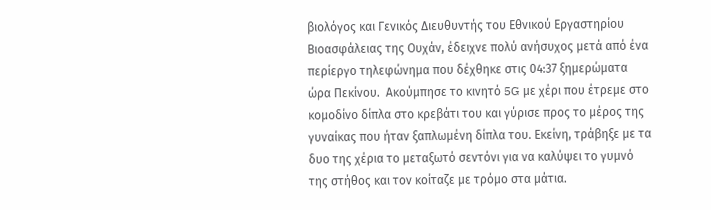βιολόγος και Γενικός Διευθυντής του Εθνικού Εργαστηρίου Βιοασφάλειας της Ουχάν, έδειχνε πολύ ανήσυχος μετά από ένα περίεργο τηλεφώνημα που δέχθηκε στις 04:37 ξημερώματα ώρα Πεκίνου.  Ακούμπησε το κινητό 5G με χέρι που έτρεμε στο κομοδίνο δίπλα στο κρεβάτι του και γύρισε προς το μέρος της γυναίκας που ήταν ξαπλωμένη δίπλα του. Εκείνη, τράβηξε με τα δυο της χέρια το μεταξωτό σεντόνι για να καλύψει το γυμνό της στήθος και τον κοίταζε με τρόμο στα μάτια.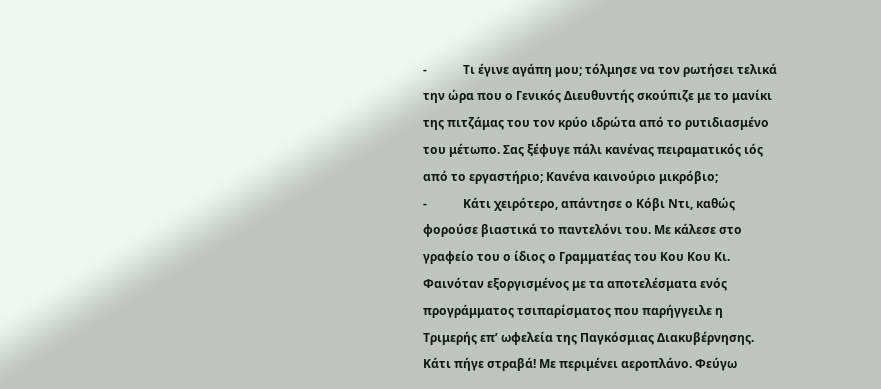-            Τι έγινε αγάπη μου; τόλμησε να τον ρωτήσει τελικά την ώρα που ο Γενικός Διευθυντής σκούπιζε με το μανίκι της πιτζάμας του τον κρύο ιδρώτα από το ρυτιδιασμένο του μέτωπο. Σας ξέφυγε πάλι κανένας πειραματικός ιός από το εργαστήριο; Κανένα καινούριο μικρόβιο;
-            Κάτι χειρότερο, απάντησε ο Κόβι Ντι, καθώς φορούσε βιαστικά το παντελόνι του. Με κάλεσε στο γραφείο του ο ίδιος ο Γραμματέας του Κου Κου Κι. Φαινόταν εξοργισμένος με τα αποτελέσματα ενός προγράμματος τσιπαρίσματος που παρήγγειλε η Τριμερής επ’ ωφελεία της Παγκόσμιας Διακυβέρνησης. Κάτι πήγε στραβά! Με περιμένει αεροπλάνο. Φεύγω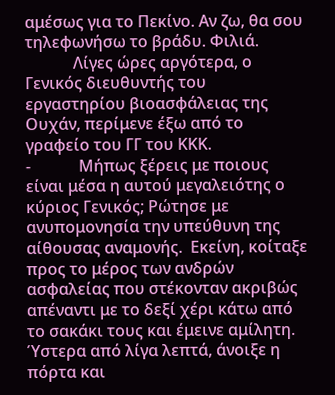αμέσως για το Πεκίνο. Αν ζω, θα σου τηλεφωνήσω το βράδυ. Φιλιά.
            Λίγες ώρες αργότερα, ο Γενικός διευθυντής του εργαστηρίου βιοασφάλειας της Ουχάν, περίμενε έξω από το γραφείο του ΓΓ του ΚΚΚ.
-            Μήπως ξέρεις με ποιους είναι μέσα η αυτού μεγαλειότης ο κύριος Γενικός; Ρώτησε με ανυπομονησία την υπεύθυνη της αίθουσας αναμονής.  Εκείνη, κοίταξε προς το μέρος των ανδρών ασφαλείας που στέκονταν ακριβώς απέναντι με το δεξί χέρι κάτω από το σακάκι τους και έμεινε αμίλητη.
Ύστερα από λίγα λεπτά, άνοιξε η πόρτα και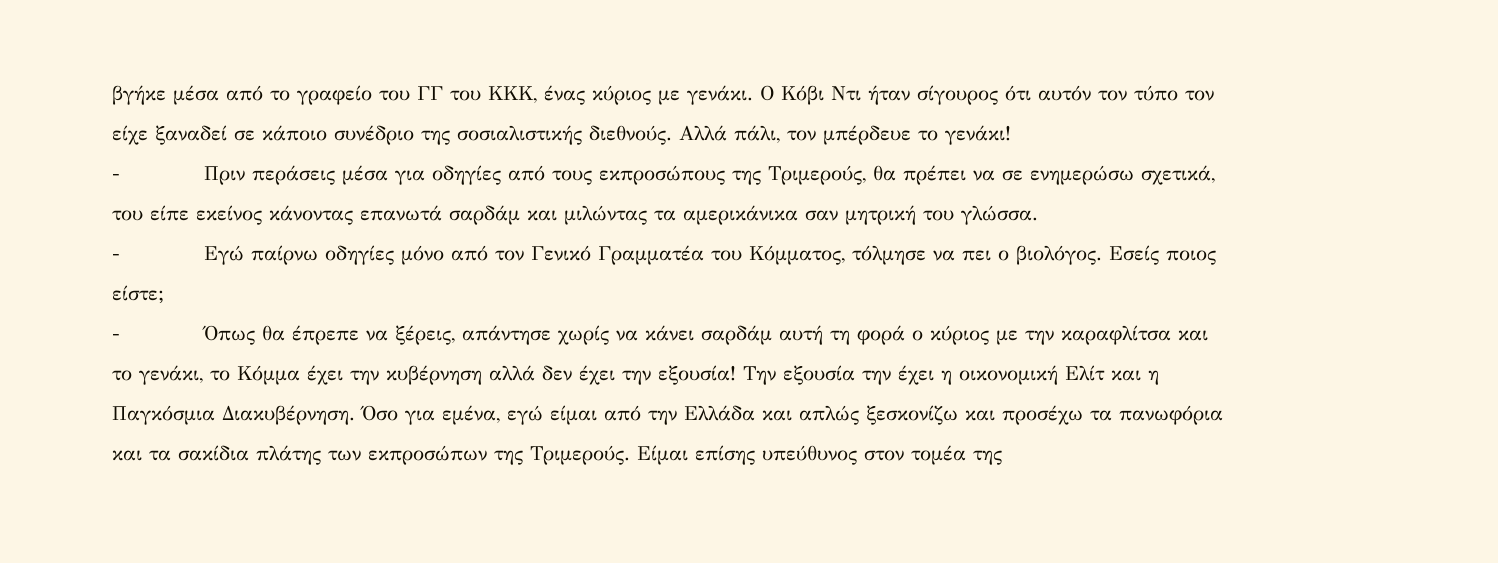βγήκε μέσα από το γραφείο του ΓΓ του ΚΚΚ, ένας κύριος με γενάκι. Ο Κόβι Ντι ήταν σίγουρος ότι αυτόν τον τύπο τον είχε ξαναδεί σε κάποιο συνέδριο της σοσιαλιστικής διεθνούς. Αλλά πάλι, τον μπέρδευε το γενάκι!
-            Πριν περάσεις μέσα για οδηγίες από τους εκπροσώπους της Τριμερούς, θα πρέπει να σε ενημερώσω σχετικά, του είπε εκείνος κάνοντας επανωτά σαρδάμ και μιλώντας τα αμερικάνικα σαν μητρική του γλώσσα.
-            Εγώ παίρνω οδηγίες μόνο από τον Γενικό Γραμματέα του Κόμματος, τόλμησε να πει ο βιολόγος. Εσείς ποιος είστε;
-            Όπως θα έπρεπε να ξέρεις, απάντησε χωρίς να κάνει σαρδάμ αυτή τη φορά ο κύριος με την καραφλίτσα και το γενάκι, το Κόμμα έχει την κυβέρνηση αλλά δεν έχει την εξουσία! Την εξουσία την έχει η οικονομική Ελίτ και η Παγκόσμια Διακυβέρνηση. Όσο για εμένα, εγώ είμαι από την Ελλάδα και απλώς ξεσκονίζω και προσέχω τα πανωφόρια και τα σακίδια πλάτης των εκπροσώπων της Τριμερούς. Είμαι επίσης υπεύθυνος στον τομέα της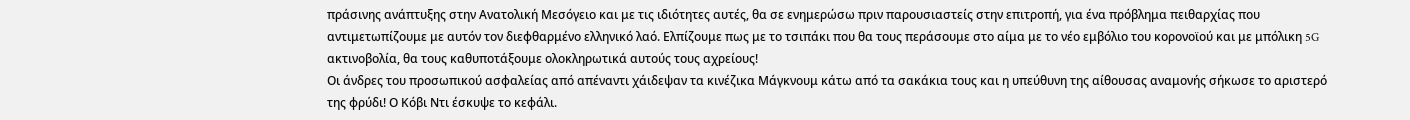πράσινης ανάπτυξης στην Ανατολική Μεσόγειο και με τις ιδιότητες αυτές, θα σε ενημερώσω πριν παρουσιαστείς στην επιτροπή, για ένα πρόβλημα πειθαρχίας που αντιμετωπίζουμε με αυτόν τον διεφθαρμένο ελληνικό λαό. Ελπίζουμε πως με το τσιπάκι που θα τους περάσουμε στο αίμα με το νέο εμβόλιο του κορονοϊού και με μπόλικη 5G ακτινοβολία, θα τους καθυποτάξουμε ολοκληρωτικά αυτούς τους αχρείους!
Οι άνδρες του προσωπικού ασφαλείας από απέναντι χάιδεψαν τα κινέζικα Μάγκνουμ κάτω από τα σακάκια τους και η υπεύθυνη της αίθουσας αναμονής σήκωσε το αριστερό της φρύδι! Ο Κόβι Ντι έσκυψε το κεφάλι.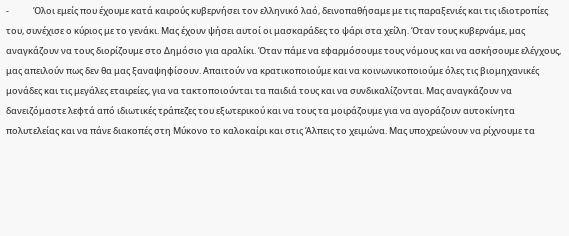-            Όλοι εμείς που έχουμε κατά καιρούς κυβερνήσει τον ελληνικό λαό, δεινοπαθήσαμε με τις παραξενιές και τις ιδιοτροπίες του, συνέχισε ο κύριος με το γενάκι. Μας έχουν ψήσει αυτοί οι μασκαράδες το ψάρι στα χείλη. Όταν τους κυβερνάμε, μας αναγκάζουν να τους διορίζουμε στο Δημόσιο για αραλίκι. Όταν πάμε να εφαρμόσουμε τους νόμους και να ασκήσουμε ελέγχους, μας απειλούν πως δεν θα μας ξαναψηφίσουν. Απαιτούν να κρατικοποιούμε και να κοινωνικοποιούμε όλες τις βιομηχανικές μονάδες και τις μεγάλες εταιρείες, για να τακτοποιούνται τα παιδιά τους και να συνδικαλίζονται. Μας αναγκάζουν να δανειζόμαστε λεφτά από ιδιωτικές τράπεζες του εξωτερικού και να τους τα μοιράζουμε για να αγοράζουν αυτοκίνητα πολυτελείας και να πάνε διακοπές στη Μύκονο το καλοκαίρι και στις Άλπεις το χειμώνα. Μας υποχρεώνουν να ρίχνουμε τα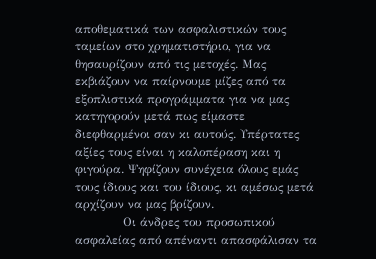αποθεματικά των ασφαλιστικών τους ταμείων στο χρηματιστήριο, για να θησαυρίζουν από τις μετοχές. Μας εκβιάζουν να παίρνουμε μίζες από τα εξοπλιστικά προγράμματα για να μας κατηγορούν μετά πως είμαστε διεφθαρμένοι σαν κι αυτούς. Υπέρτατες αξίες τους είναι η καλοπέραση και η φιγούρα. Ψηφίζουν συνέχεια όλους εμάς τους ίδιους και του ίδιους, κι αμέσως μετά αρχίζουν να μας βρίζουν.
            Οι άνδρες του προσωπικού ασφαλείας από απέναντι απασφάλισαν τα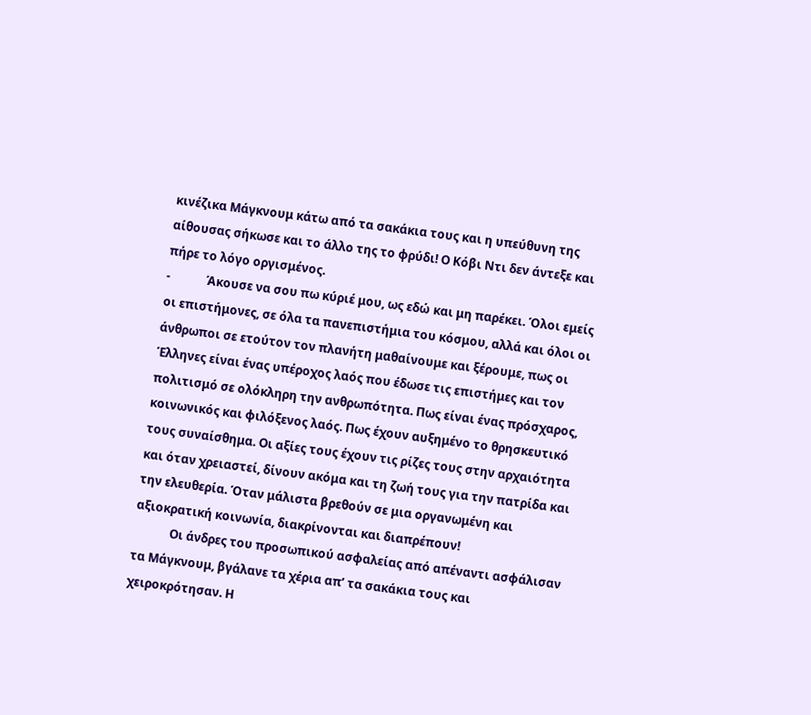κινέζικα Μάγκνουμ κάτω από τα σακάκια τους και η υπεύθυνη της αίθουσας σήκωσε και το άλλο της το φρύδι! Ο Κόβι Ντι δεν άντεξε και πήρε το λόγο οργισμένος.
-            Άκουσε να σου πω κύριέ μου, ως εδώ και μη παρέκει. Όλοι εμείς οι επιστήμονες, σε όλα τα πανεπιστήμια του κόσμου, αλλά και όλοι οι άνθρωποι σε ετούτον τον πλανήτη μαθαίνουμε και ξέρουμε, πως οι Έλληνες είναι ένας υπέροχος λαός που έδωσε τις επιστήμες και τον πολιτισμό σε ολόκληρη την ανθρωπότητα. Πως είναι ένας πρόσχαρος, κοινωνικός και φιλόξενος λαός. Πως έχουν αυξημένο το θρησκευτικό τους συναίσθημα. Οι αξίες τους έχουν τις ρίζες τους στην αρχαιότητα και όταν χρειαστεί, δίνουν ακόμα και τη ζωή τους για την πατρίδα και την ελευθερία. Όταν μάλιστα βρεθούν σε μια οργανωμένη και αξιοκρατική κοινωνία, διακρίνονται και διαπρέπουν!
            Οι άνδρες του προσωπικού ασφαλείας από απέναντι ασφάλισαν τα Μάγκνουμ, βγάλανε τα χέρια απ’ τα σακάκια τους και χειροκρότησαν. Η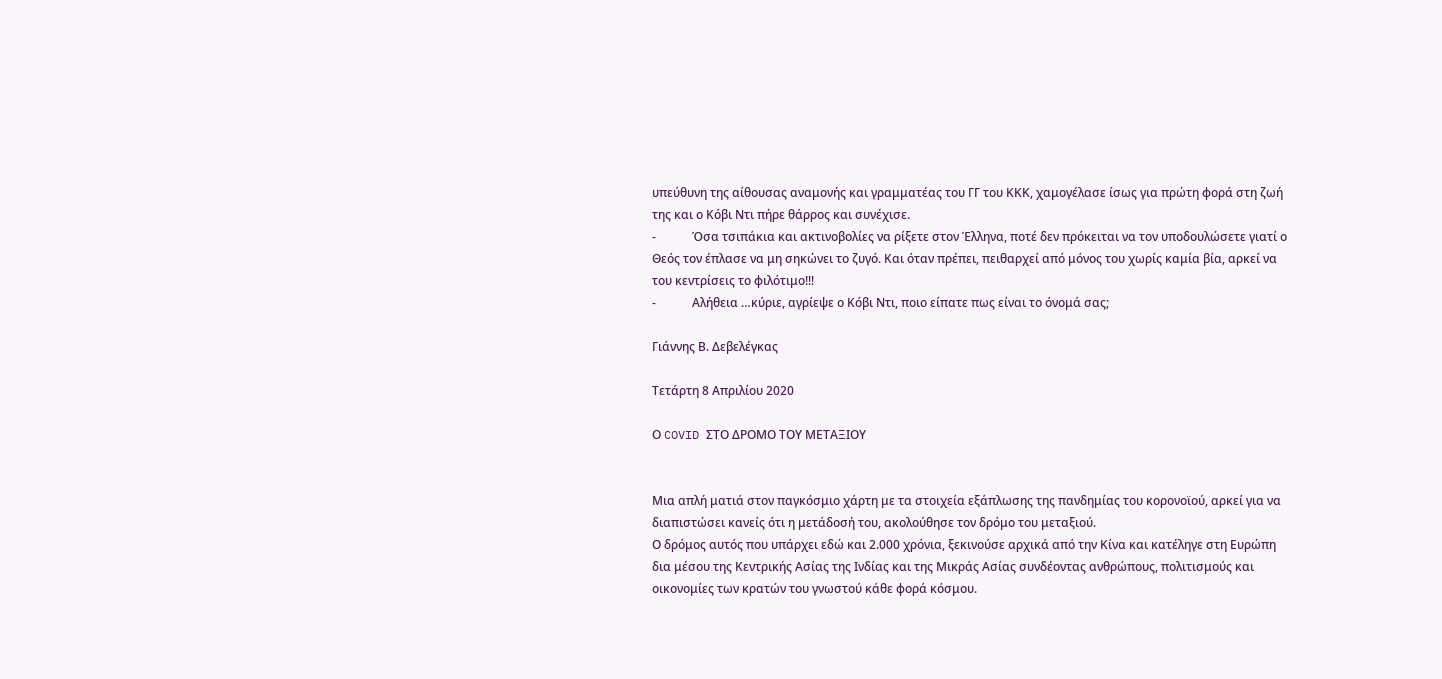υπεύθυνη της αίθουσας αναμονής και γραμματέας του ΓΓ του ΚΚΚ, χαμογέλασε ίσως για πρώτη φορά στη ζωή της και ο Κόβι Ντι πήρε θάρρος και συνέχισε.
-            Όσα τσιπάκια και ακτινοβολίες να ρίξετε στον Έλληνα, ποτέ δεν πρόκειται να τον υποδουλώσετε γιατί ο Θεός τον έπλασε να μη σηκώνει το ζυγό. Και όταν πρέπει, πειθαρχεί από μόνος του χωρίς καμία βία, αρκεί να του κεντρίσεις το φιλότιμο!!!
-            Αλήθεια …κύριε, αγρίεψε ο Κόβι Ντι, ποιο είπατε πως είναι το όνομά σας;

Γιάννης Β. Δεβελέγκας

Τετάρτη 8 Απριλίου 2020

Ο COVID ΣΤΟ ΔΡΟΜΟ ΤΟΥ ΜΕΤΑΞΙΟΥ


Μια απλή ματιά στον παγκόσμιο χάρτη με τα στοιχεία εξάπλωσης της πανδημίας του κορονοϊού, αρκεί για να διαπιστώσει κανείς ότι η μετάδοσή του, ακολούθησε τον δρόμο του μεταξιού.
Ο δρόμος αυτός που υπάρχει εδώ και 2.000 χρόνια, ξεκινούσε αρχικά από την Κίνα και κατέληγε στη Ευρώπη δια μέσου της Κεντρικής Ασίας της Ινδίας και της Μικράς Ασίας συνδέοντας ανθρώπους, πολιτισμούς και οικονομίες των κρατών του γνωστού κάθε φορά κόσμου.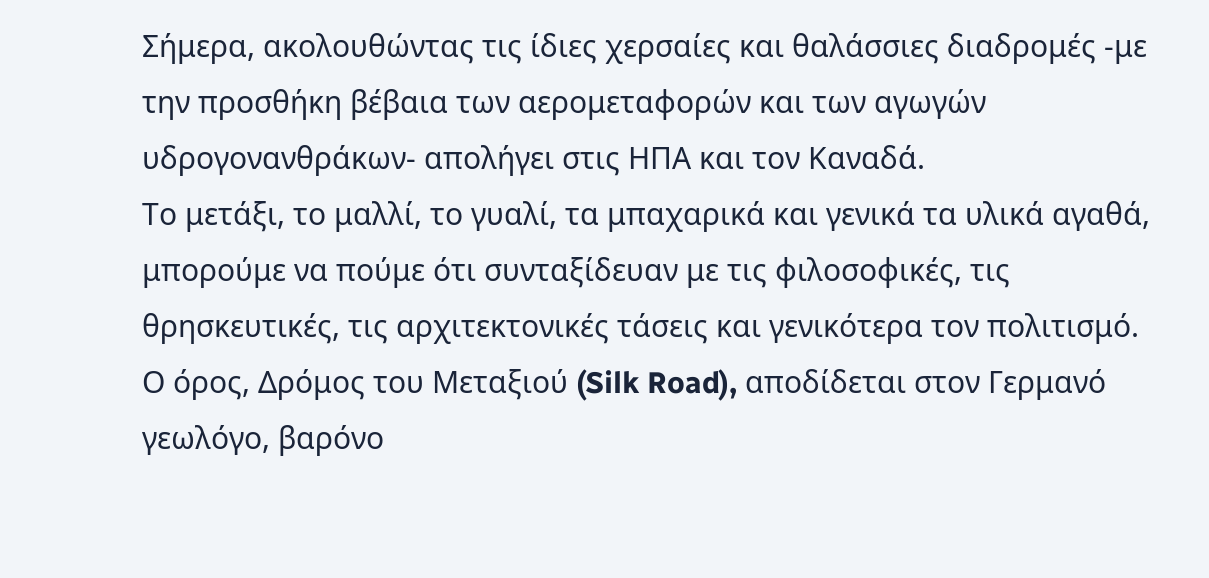Σήμερα, ακολουθώντας τις ίδιες χερσαίες και θαλάσσιες διαδρομές -με την προσθήκη βέβαια των αερομεταφορών και των αγωγών υδρογονανθράκων- απολήγει στις ΗΠΑ και τον Καναδά.
Το μετάξι, το μαλλί, το γυαλί, τα μπαχαρικά και γενικά τα υλικά αγαθά, μπορούμε να πούμε ότι συνταξίδευαν με τις φιλοσοφικές, τις θρησκευτικές, τις αρχιτεκτονικές τάσεις και γενικότερα τον πολιτισμό.
Ο όρος, Δρόμος του Μεταξιού (Silk Road), αποδίδεται στον Γερμανό γεωλόγο, βαρόνο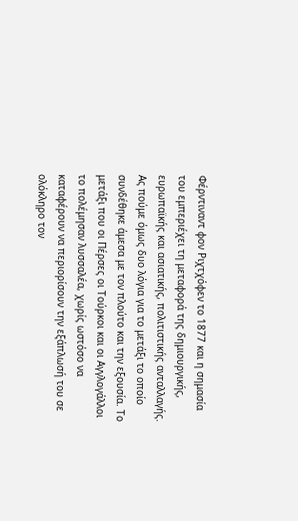Φέρντιναντ φον Ριχτχόφεν το 1877 και η σημασία του εμπεριέχει τη μεταφορά της δημιουργικής, ευρωπαϊκής και ασιατικής, πολιτιστικής ανταλλαγής.
Ας πούμε όμως δυο λόγια για το μετάξι το οποίο συνδέθηκε άμεσα με τον πλούτο και την εξουσία. Το μετάξι που οι Πέρσες οι Τούρκοι και οι Αγγλογάλλοι το πολέμησαν λυσσαλέα, χωρίς ωστόσο να καταφέρουν να περιορίσουν την εξάπλωσή του σε ολόκληρο τον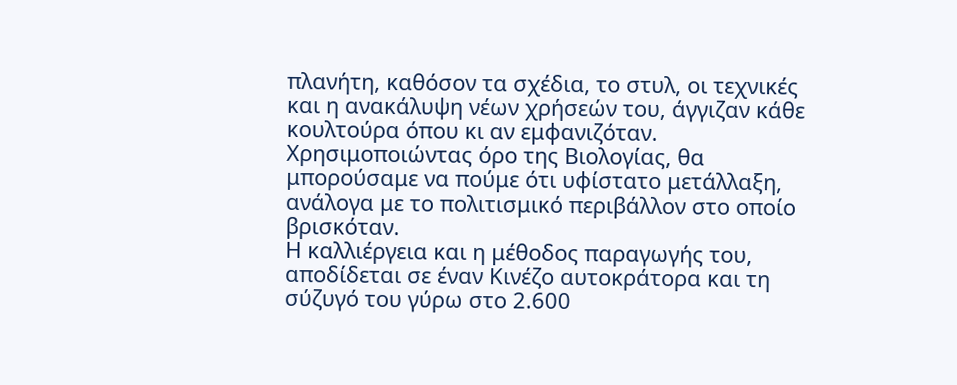πλανήτη, καθόσον τα σχέδια, το στυλ, οι τεχνικές και η ανακάλυψη νέων χρήσεών του, άγγιζαν κάθε κουλτούρα όπου κι αν εμφανιζόταν. Χρησιμοποιώντας όρο της Βιολογίας, θα μπορούσαμε να πούμε ότι υφίστατο μετάλλαξη, ανάλογα με το πολιτισμικό περιβάλλον στο οποίο βρισκόταν.
Η καλλιέργεια και η μέθοδος παραγωγής του, αποδίδεται σε έναν Κινέζο αυτοκράτορα και τη σύζυγό του γύρω στο 2.600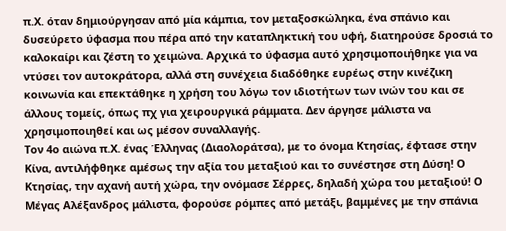π.Χ. όταν δημιούργησαν από μία κάμπια, τον μεταξοσκώληκα, ένα σπάνιο και δυσεύρετο ύφασμα που πέρα από την καταπληκτική του υφή, διατηρούσε δροσιά το καλοκαίρι και ζέστη το χειμώνα. Αρχικά το ύφασμα αυτό χρησιμοποιήθηκε για να ντύσει τον αυτοκράτορα, αλλά στη συνέχεια διαδόθηκε ευρέως στην κινέζικη κοινωνία και επεκτάθηκε η χρήση του λόγω τον ιδιοτήτων των ινών του και σε άλλους τομείς, όπως πχ για χειρουργικά ράμματα. Δεν άργησε μάλιστα να χρησιμοποιηθεί και ως μέσον συναλλαγής.
Τον 4ο αιώνα π.Χ. ένας Έλληνας (Διαολοράτσα), με το όνομα Κτησίας, έφτασε στην Κίνα, αντιλήφθηκε αμέσως την αξία του μεταξιού και το συνέστησε στη Δύση! Ο Κτησίας, την αχανή αυτή χώρα, την ονόμασε Σέρρες, δηλαδή χώρα του μεταξιού! Ο Μέγας Αλέξανδρος μάλιστα, φορούσε ρόμπες από μετάξι, βαμμένες με την σπάνια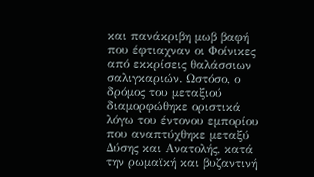και πανάκριβη μωβ βαφή που έφτιαχναν οι Φοίνικες από εκκρίσεις θαλάσσιων σαλιγκαριών. Ωστόσο, ο δρόμος του μεταξιού διαμορφώθηκε οριστικά λόγω του έντονου εμπορίου που αναπτύχθηκε μεταξύ Δύσης και Ανατολής, κατά την ρωμαϊκή και βυζαντινή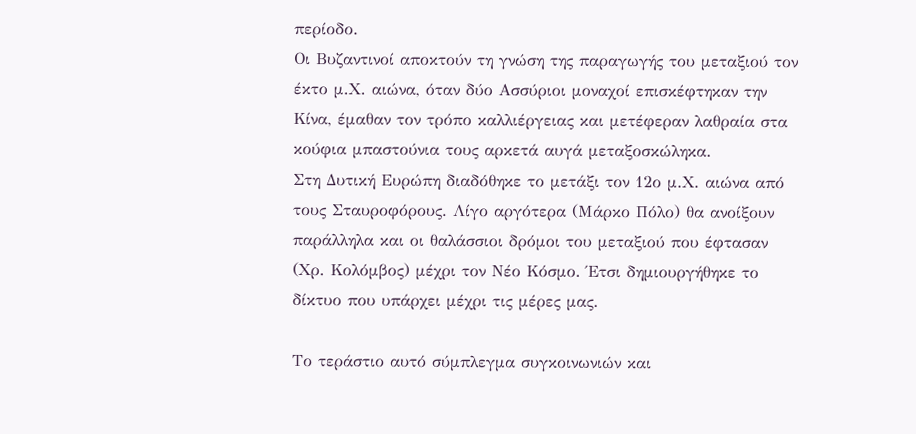περίοδο.
Οι Βυζαντινοί αποκτούν τη γνώση της παραγωγής του μεταξιού τον έκτο μ.Χ. αιώνα, όταν δύο Ασσύριοι μοναχοί επισκέφτηκαν την Κίνα, έμαθαν τον τρόπο καλλιέργειας και μετέφεραν λαθραία στα κούφια μπαστούνια τους αρκετά αυγά μεταξοσκώληκα.
Στη Δυτική Ευρώπη διαδόθηκε το μετάξι τον 12ο μ.Χ. αιώνα από τους Σταυροφόρους. Λίγο αργότερα (Μάρκο Πόλο) θα ανοίξουν παράλληλα και οι θαλάσσιοι δρόμοι του μεταξιού που έφτασαν (Χρ. Κολόμβος) μέχρι τον Νέο Κόσμο. Έτσι δημιουργήθηκε το δίκτυο που υπάρχει μέχρι τις μέρες μας.

Το τεράστιο αυτό σύμπλεγμα συγκοινωνιών και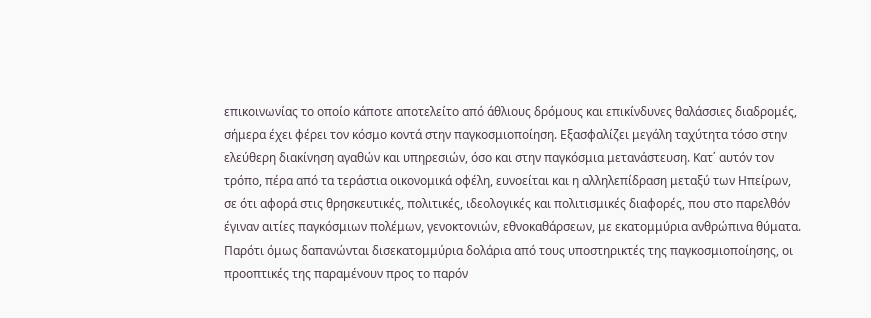επικοινωνίας το οποίο κάποτε αποτελείτο από άθλιους δρόμους και επικίνδυνες θαλάσσιες διαδρομές, σήμερα έχει φέρει τον κόσμο κοντά στην παγκοσμιοποίηση. Εξασφαλίζει μεγάλη ταχύτητα τόσο στην ελεύθερη διακίνηση αγαθών και υπηρεσιών, όσο και στην παγκόσμια μετανάστευση. Κατ΄ αυτόν τον τρόπο, πέρα από τα τεράστια οικονομικά οφέλη, ευνοείται και η αλληλεπίδραση μεταξύ των Ηπείρων, σε ότι αφορά στις θρησκευτικές, πολιτικές, ιδεολογικές και πολιτισμικές διαφορές, που στο παρελθόν έγιναν αιτίες παγκόσμιων πολέμων, γενοκτονιών, εθνοκαθάρσεων, με εκατομμύρια ανθρώπινα θύματα.
Παρότι όμως δαπανώνται δισεκατομμύρια δολάρια από τους υποστηρικτές της παγκοσμιοποίησης, οι προοπτικές της παραμένουν προς το παρόν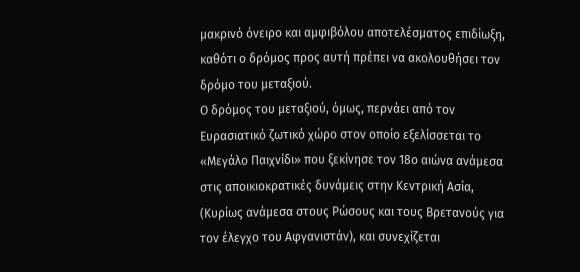μακρινό όνειρο και αμφιβόλου αποτελέσματος επιδίωξη, καθότι ο δρόμος προς αυτή πρέπει να ακολουθήσει τον δρόμο του μεταξιού.
Ο δρόμος του μεταξιού, όμως, περνάει από τον Ευρασιατικό ζωτικό χώρο στον οποίο εξελίσσεται το «Μεγάλο Παιχνίδι» που ξεκίνησε τον 18ο αιώνα ανάμεσα στις αποικιοκρατικές δυνάμεις στην Κεντρική Ασία, (Κυρίως ανάμεσα στους Ρώσους και τους Βρετανούς για τον έλεγχο του Αφγανιστάν), και συνεχίζεται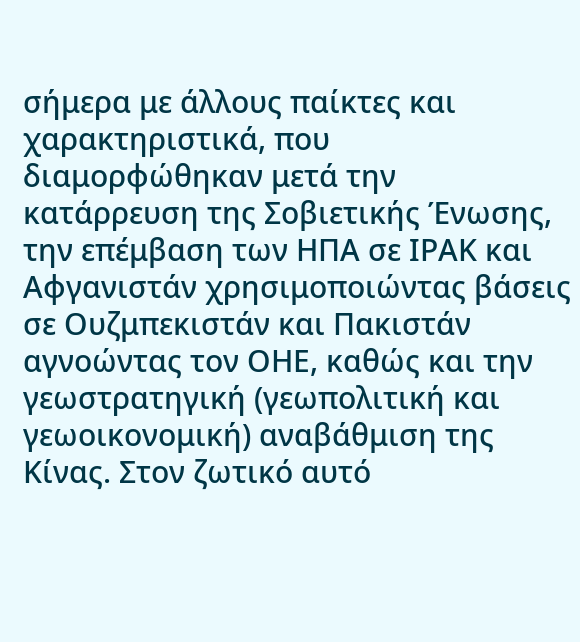σήμερα με άλλους παίκτες και χαρακτηριστικά, που διαμορφώθηκαν μετά την κατάρρευση της Σοβιετικής Ένωσης, την επέμβαση των ΗΠΑ σε ΙΡΑΚ και Αφγανιστάν χρησιμοποιώντας βάσεις σε Ουζμπεκιστάν και Πακιστάν αγνοώντας τον ΟΗΕ, καθώς και την γεωστρατηγική (γεωπολιτική και γεωοικονομική) αναβάθμιση της Κίνας. Στον ζωτικό αυτό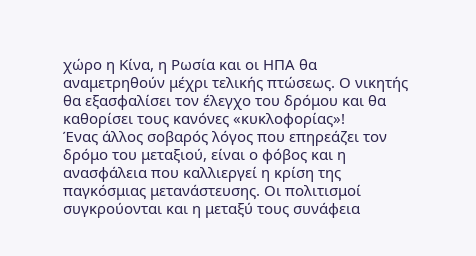χώρο η Κίνα, η Ρωσία και οι ΗΠΑ θα αναμετρηθούν μέχρι τελικής πτώσεως. Ο νικητής θα εξασφαλίσει τον έλεγχο του δρόμου και θα καθορίσει τους κανόνες «κυκλοφορίας»!
Ένας άλλος σοβαρός λόγος που επηρεάζει τον δρόμο του μεταξιού, είναι ο φόβος και η ανασφάλεια που καλλιεργεί η κρίση της παγκόσμιας μετανάστευσης. Οι πολιτισμοί συγκρούονται και η μεταξύ τους συνάφεια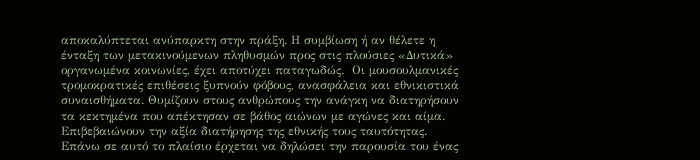αποκαλύπτεται ανύπαρκτη στην πράξη. Η συμβίωση ή αν θέλετε η ένταξη των μετακινούμενων πληθυσμών προς στις πλούσιες «Δυτικά» οργανωμένα κοινωνίες, έχει αποτύχει παταγωδώς.  Οι μουσουλμανικές τρομοκρατικές επιθέσεις ξυπνούν φόβους, ανασφάλεια και εθνικιστικά συναισθήματα. Θυμίζουν στους ανθρώπους την ανάγκη να διατηρήσουν τα κεκτημένα που απέκτησαν σε βάθος αιώνων με αγώνες και αίμα. Επιβεβαιώνουν την αξία διατήρησης της εθνικής τους ταυτότητας.
Επάνω σε αυτό το πλαίσιο έρχεται να δηλώσει την παρουσία του ένας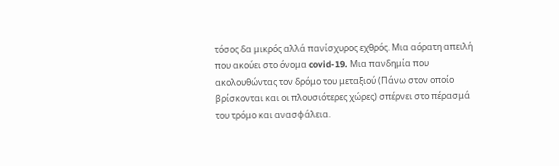τόσος δα μικρός αλλά πανίσχυρος εχθρός. Μια αόρατη απειλή που ακούει στο όνομα covid-19. Μια πανδημία που ακολουθώντας τον δρόμο του μεταξιού (Πάνω στον οποίο βρίσκονται και οι πλουσιότερες χώρες) σπέρνει στο πέρασμά του τρόμο και ανασφάλεια.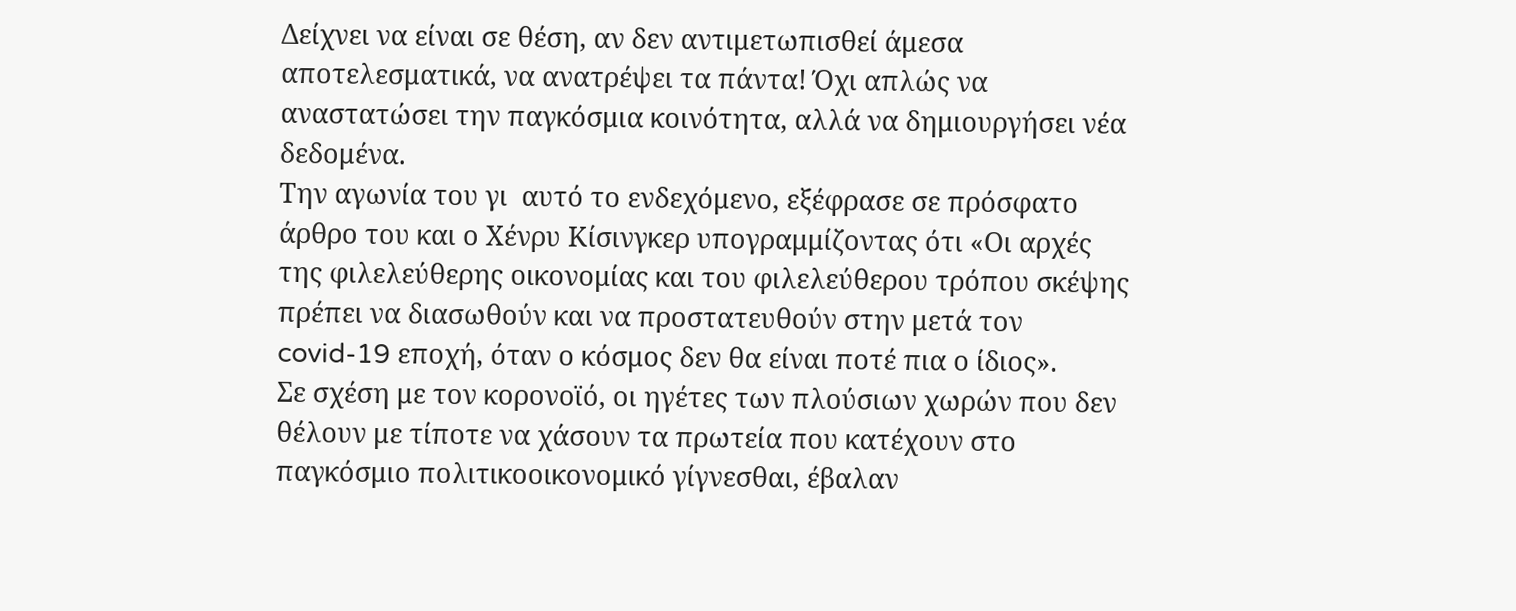Δείχνει να είναι σε θέση, αν δεν αντιμετωπισθεί άμεσα αποτελεσματικά, να ανατρέψει τα πάντα! Όχι απλώς να αναστατώσει την παγκόσμια κοινότητα, αλλά να δημιουργήσει νέα δεδομένα.
Την αγωνία του γι  αυτό το ενδεχόμενο, εξέφρασε σε πρόσφατο άρθρο του και ο Χένρυ Κίσινγκερ υπογραμμίζοντας ότι «Οι αρχές της φιλελεύθερης οικονομίας και του φιλελεύθερου τρόπου σκέψης πρέπει να διασωθούν και να προστατευθούν στην μετά τον covid-19 εποχή, όταν ο κόσμος δεν θα είναι ποτέ πια ο ίδιος».
Σε σχέση με τον κορονοϊό, οι ηγέτες των πλούσιων χωρών που δεν θέλουν με τίποτε να χάσουν τα πρωτεία που κατέχουν στο παγκόσμιο πολιτικοοικονομικό γίγνεσθαι, έβαλαν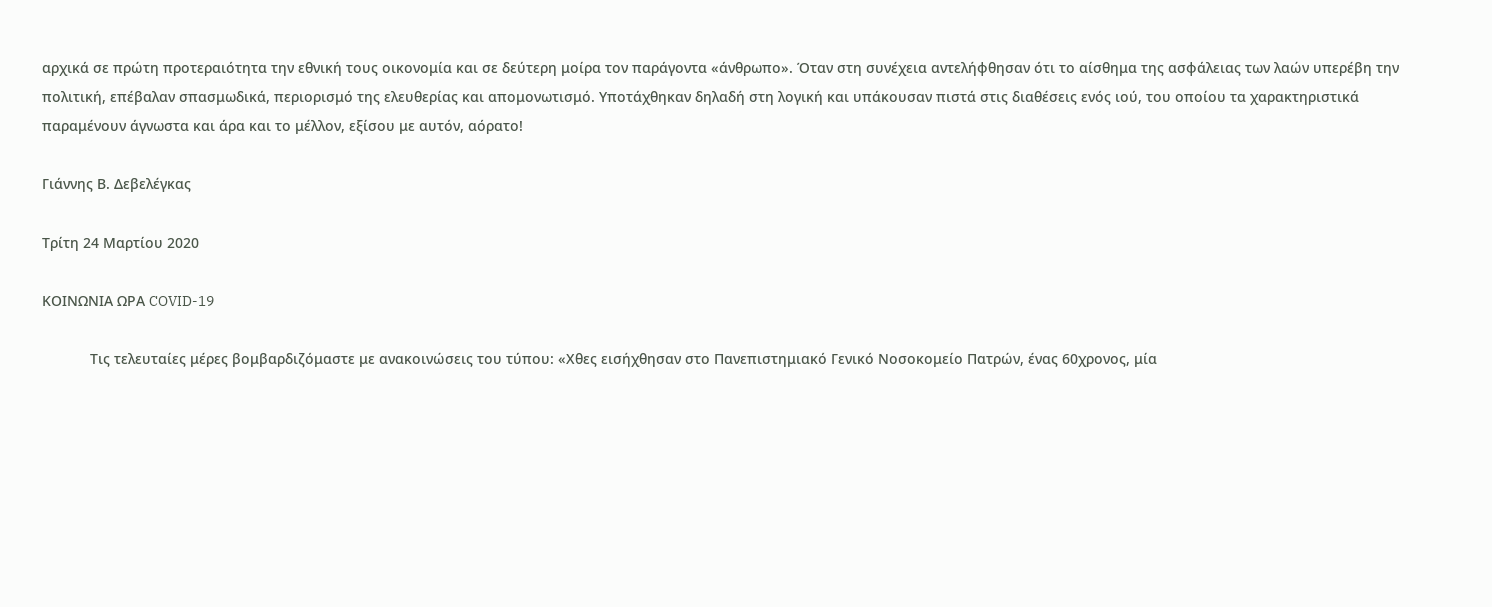αρχικά σε πρώτη προτεραιότητα την εθνική τους οικονομία και σε δεύτερη μοίρα τον παράγοντα «άνθρωπο». Όταν στη συνέχεια αντελήφθησαν ότι το αίσθημα της ασφάλειας των λαών υπερέβη την πολιτική, επέβαλαν σπασμωδικά, περιορισμό της ελευθερίας και απομονωτισμό. Υποτάχθηκαν δηλαδή στη λογική και υπάκουσαν πιστά στις διαθέσεις ενός ιού, του οποίου τα χαρακτηριστικά παραμένουν άγνωστα και άρα και το μέλλον, εξίσου με αυτόν, αόρατο!

Γιάννης Β. Δεβελέγκας

Τρίτη 24 Μαρτίου 2020

ΚΟΙΝΩΝΙΑ ΩΡΑ COVID-19

            Τις τελευταίες μέρες βομβαρδιζόμαστε με ανακοινώσεις του τύπου: «Χθες εισήχθησαν στο Πανεπιστημιακό Γενικό Νοσοκομείο Πατρών, ένας 60χρονος, μία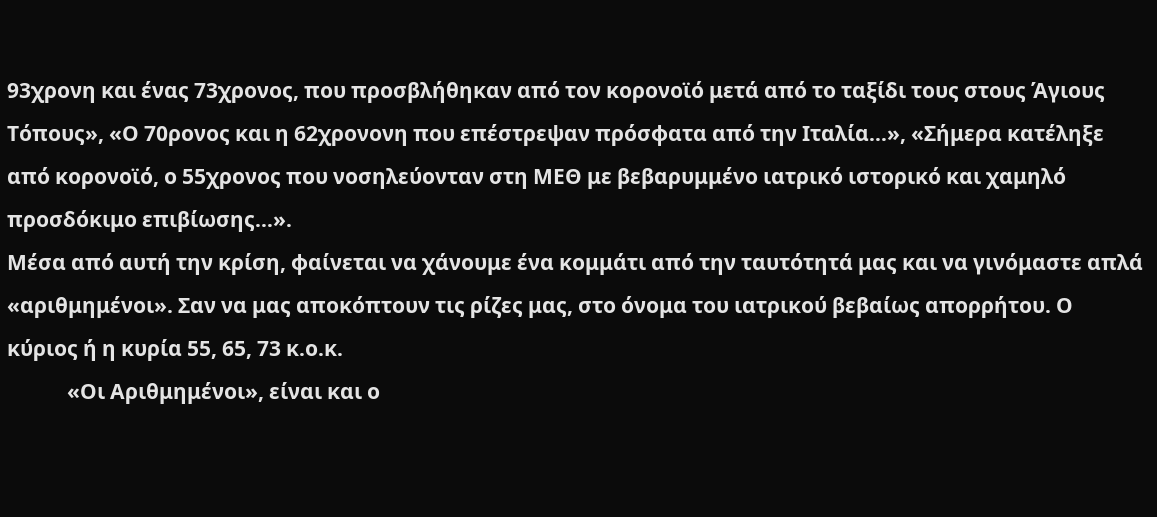93χρονη και ένας 73χρονος, που προσβλήθηκαν από τον κορονοϊό μετά από το ταξίδι τους στους Άγιους Τόπους», «Ο 70ρονος και η 62χρονονη που επέστρεψαν πρόσφατα από την Ιταλία…», «Σήμερα κατέληξε από κορονοϊό, ο 55χρονος που νοσηλεύονταν στη ΜΕΘ με βεβαρυμμένο ιατρικό ιστορικό και χαμηλό προσδόκιμο επιβίωσης…».
Μέσα από αυτή την κρίση, φαίνεται να χάνουμε ένα κομμάτι από την ταυτότητά μας και να γινόμαστε απλά «αριθμημένοι». Σαν να μας αποκόπτουν τις ρίζες μας, στο όνομα του ιατρικού βεβαίως απορρήτου. Ο κύριος ή η κυρία 55, 65, 73 κ.ο.κ.
            «Οι Αριθμημένοι», είναι και ο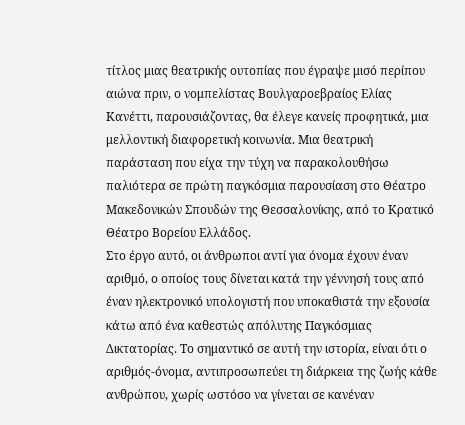τίτλος μιας θεατρικής ουτοπίας που έγραψε μισό περίπου αιώνα πριν, ο νομπελίστας Βουλγαροεβραίος Ελίας Κανέττι, παρουσιάζοντας, θα έλεγε κανείς προφητικά, μια μελλοντική διαφορετική κοινωνία. Μια θεατρική παράσταση που είχα την τύχη να παρακολουθήσω παλιότερα σε πρώτη παγκόσμια παρουσίαση στο Θέατρο Μακεδονικών Σπουδών της Θεσσαλονίκης, από το Κρατικό Θέατρο Βορείου Ελλάδος.
Στο έργο αυτό, οι άνθρωποι αντί για όνομα έχουν έναν αριθμό, ο οποίος τους δίνεται κατά την γέννησή τους από έναν ηλεκτρονικό υπολογιστή που υποκαθιστά την εξουσία κάτω από ένα καθεστώς απόλυτης Παγκόσμιας Δικτατορίας. Το σημαντικό σε αυτή την ιστορία, είναι ότι ο αριθμός-όνομα, αντιπροσωπεύει τη διάρκεια της ζωής κάθε ανθρώπου, χωρίς ωστόσο να γίνεται σε κανέναν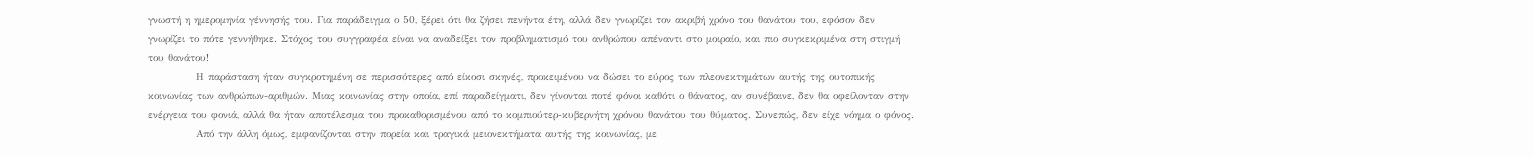γνωστή η ημερομηνία γέννησής του. Για παράδειγμα ο 50, ξέρει ότι θα ζήσει πενήντα έτη, αλλά δεν γνωρίζει τον ακριβή χρόνο του θανάτου του, εφόσον δεν γνωρίζει το πότε γεννήθηκε. Στόχος του συγγραφέα είναι να αναδείξει τον προβληματισμό του ανθρώπου απέναντι στο μοιραίο, και πιο συγκεκριμένα στη στιγμή του θανάτου!
            Η παράσταση ήταν συγκροτημένη σε περισσότερες από είκοσι σκηνές, προκειμένου να δώσει το εύρος των πλεονεκτημάτων αυτής της ουτοπικής κοινωνίας των ανθρώπων-αριθμών. Μιας κοινωνίας στην οποία, επί παραδείγματι, δεν γίνονται ποτέ φόνοι καθότι ο θάνατος, αν συνέβαινε, δεν θα οφείλονταν στην ενέργεια του φονιά, αλλά θα ήταν αποτέλεσμα του προκαθορισμένου από το κομπιούτερ-κυβερνήτη χρόνου θανάτου του θύματος. Συνεπώς, δεν είχε νόημα ο φόνος.
            Από την άλλη όμως, εμφανίζονται στην πορεία και τραγικά μειονεκτήματα αυτής της κοινωνίας, με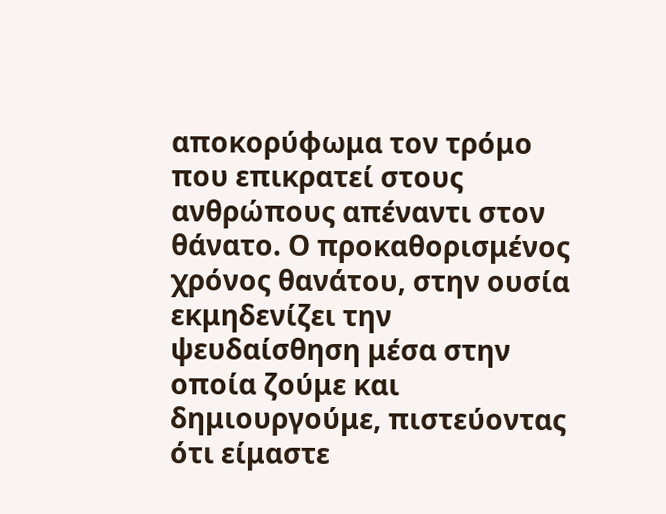αποκορύφωμα τον τρόμο που επικρατεί στους ανθρώπους απέναντι στον θάνατο. Ο προκαθορισμένος χρόνος θανάτου, στην ουσία εκμηδενίζει την ψευδαίσθηση μέσα στην οποία ζούμε και δημιουργούμε, πιστεύοντας ότι είμαστε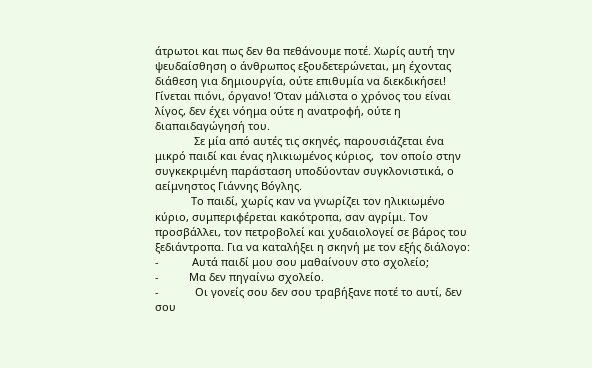άτρωτοι και πως δεν θα πεθάνουμε ποτέ. Χωρίς αυτή την ψευδαίσθηση ο άνθρωπος εξουδετερώνεται, μη έχοντας διάθεση για δημιουργία, ούτε επιθυμία να διεκδικήσει! Γίνεται πιόνι, όργανο! Όταν μάλιστα ο χρόνος του είναι λίγος, δεν έχει νόημα ούτε η ανατροφή, ούτε η διαπαιδαγώγησή του.
             Σε μία από αυτές τις σκηνές, παρουσιάζεται ένα μικρό παιδί και ένας ηλικιωμένος κύριος,  τον οποίο στην συγκεκριμένη παράσταση υποδύονταν συγκλονιστικά, ο αείμνηστος Γιάννης Βόγλης.
            Το παιδί, χωρίς καν να γνωρίζει τον ηλικιωμένο κύριο, συμπεριφέρεται κακότροπα, σαν αγρίμι. Τον προσβάλλει, τον πετροβολεί και χυδαιολογεί σε βάρος του ξεδιάντροπα. Για να καταλήξει η σκηνή με τον εξής διάλογο:
-           Αυτά παιδί μου σου μαθαίνουν στο σχολείο;
-          Μα δεν πηγαίνω σχολείο.
-            Οι γονείς σου δεν σου τραβήξανε ποτέ το αυτί, δεν σου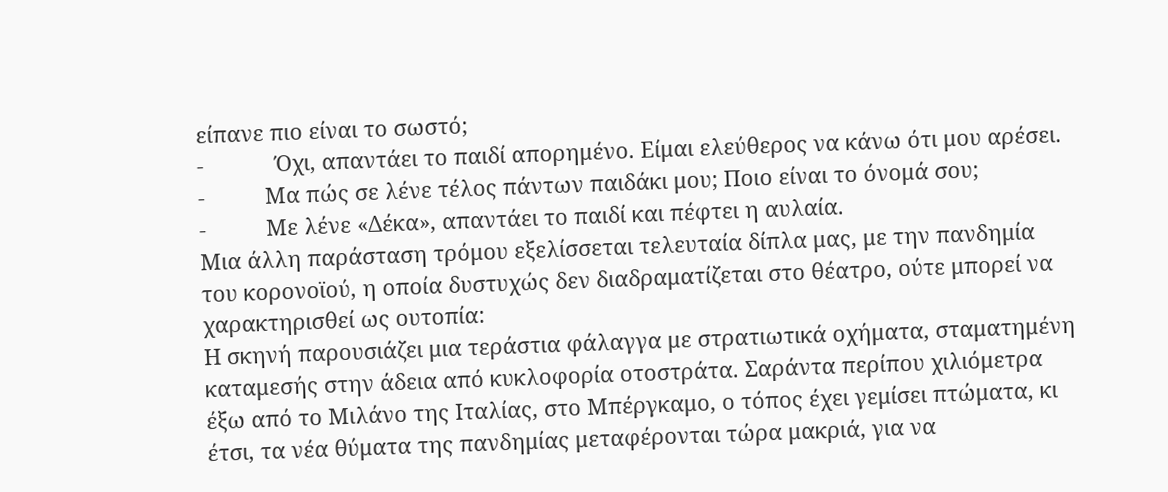είπανε πιο είναι το σωστό;
-            Όχι, απαντάει το παιδί απορημένο. Είμαι ελεύθερος να κάνω ότι μου αρέσει.
-          Μα πώς σε λένε τέλος πάντων παιδάκι μου; Ποιο είναι το όνομά σου;
-          Με λένε «Δέκα», απαντάει το παιδί και πέφτει η αυλαία.
Μια άλλη παράσταση τρόμου εξελίσσεται τελευταία δίπλα μας, με την πανδημία του κορονοϊού, η οποία δυστυχώς δεν διαδραματίζεται στο θέατρο, ούτε μπορεί να χαρακτηρισθεί ως ουτοπία:
Η σκηνή παρουσιάζει μια τεράστια φάλαγγα με στρατιωτικά οχήματα, σταματημένη καταμεσής στην άδεια από κυκλοφορία οτοστράτα. Σαράντα περίπου χιλιόμετρα έξω από το Μιλάνο της Ιταλίας, στο Μπέργκαμο, ο τόπος έχει γεμίσει πτώματα, κι έτσι, τα νέα θύματα της πανδημίας μεταφέρονται τώρα μακριά, για να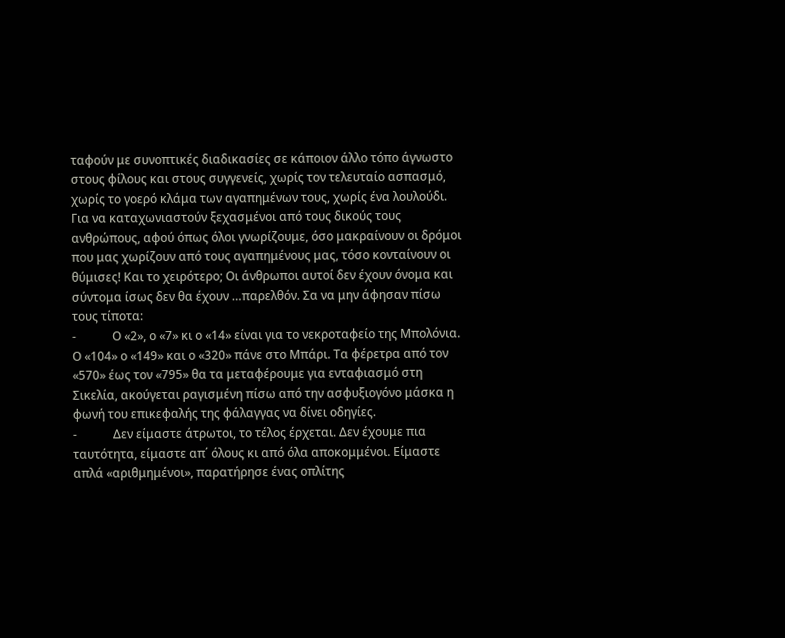ταφούν με συνοπτικές διαδικασίες σε κάποιον άλλο τόπο άγνωστο στους φίλους και στους συγγενείς, χωρίς τον τελευταίο ασπασμό, χωρίς το γοερό κλάμα των αγαπημένων τους, χωρίς ένα λουλούδι. Για να καταχωνιαστούν ξεχασμένοι από τους δικούς τους ανθρώπους, αφού όπως όλοι γνωρίζουμε, όσο μακραίνουν οι δρόμοι που μας χωρίζουν από τους αγαπημένους μας, τόσο κονταίνουν οι θύμισες! Και το χειρότερο; Οι άνθρωποι αυτοί δεν έχουν όνομα και σύντομα ίσως δεν θα έχουν …παρελθόν. Σα να μην άφησαν πίσω τους τίποτα:
-            Ο «2», ο «7» κι ο «14» είναι για το νεκροταφείο της Μπολόνια. Ο «104» ο «149» και ο «320» πάνε στο Μπάρι. Τα φέρετρα από τον «570» έως τον «795» θα τα μεταφέρουμε για ενταφιασμό στη Σικελία, ακούγεται ραγισμένη πίσω από την ασφυξιογόνο μάσκα η φωνή του επικεφαλής της φάλαγγας να δίνει οδηγίες.
-            Δεν είμαστε άτρωτοι, το τέλος έρχεται. Δεν έχουμε πια ταυτότητα, είμαστε απ΄ όλους κι από όλα αποκομμένοι. Είμαστε απλά «αριθμημένοι», παρατήρησε ένας οπλίτης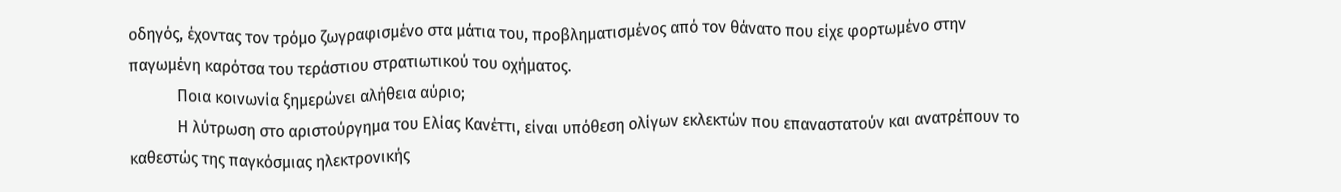οδηγός, έχοντας τον τρόμο ζωγραφισμένο στα μάτια του, προβληματισμένος από τον θάνατο που είχε φορτωμένο στην παγωμένη καρότσα του τεράστιου στρατιωτικού του οχήματος.
            Ποια κοινωνία ξημερώνει αλήθεια αύριο;
            Η λύτρωση στο αριστούργημα του Ελίας Κανέττι, είναι υπόθεση ολίγων εκλεκτών που επαναστατούν και ανατρέπουν το καθεστώς της παγκόσμιας ηλεκτρονικής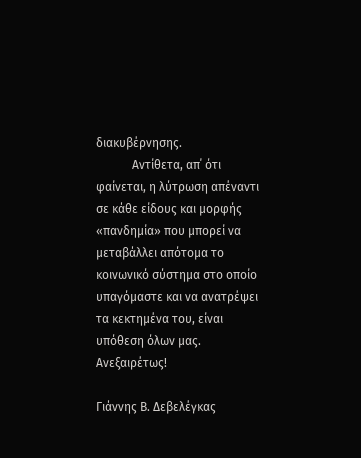διακυβέρνησης.
            Αντίθετα, απ΄ ότι φαίνεται, η λύτρωση απέναντι σε κάθε είδους και μορφής «πανδημία» που μπορεί να μεταβάλλει απότομα το κοινωνικό σύστημα στο οποίο υπαγόμαστε και να ανατρέψει τα κεκτημένα του, είναι υπόθεση όλων μας. Ανεξαιρέτως!

Γιάννης Β. Δεβελέγκας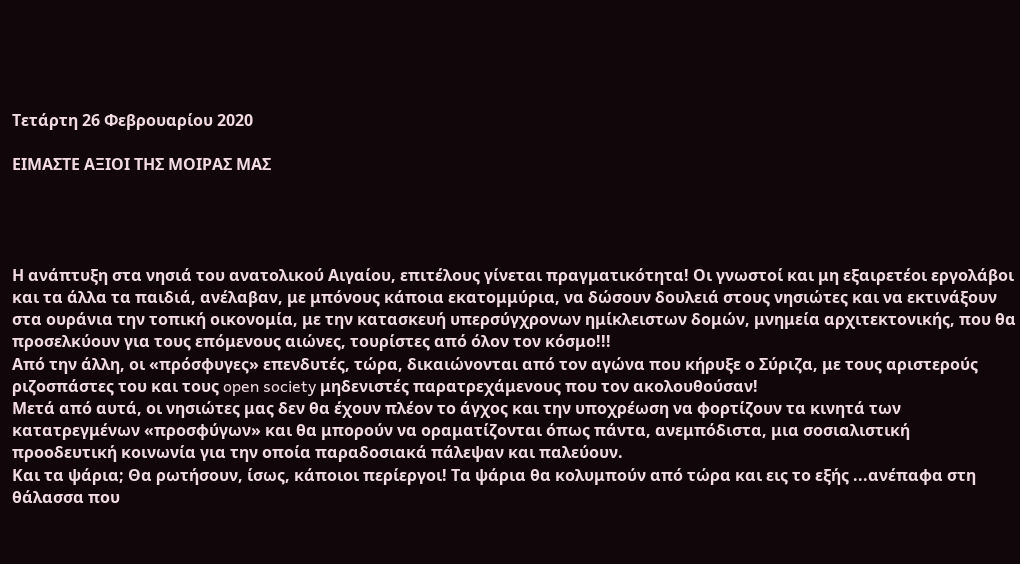Τετάρτη 26 Φεβρουαρίου 2020

ΕΙΜΑΣΤΕ ΑΞΙΟΙ ΤΗΣ ΜΟΙΡΑΣ ΜΑΣ




Η ανάπτυξη στα νησιά του ανατολικού Αιγαίου, επιτέλους γίνεται πραγματικότητα! Οι γνωστοί και μη εξαιρετέοι εργολάβοι και τα άλλα τα παιδιά, ανέλαβαν, με μπόνους κάποια εκατομμύρια, να δώσουν δουλειά στους νησιώτες και να εκτινάξουν στα ουράνια την τοπική οικονομία, με την κατασκευή υπερσύγχρονων ημίκλειστων δομών, μνημεία αρχιτεκτονικής, που θα προσελκύουν για τους επόμενους αιώνες, τουρίστες από όλον τον κόσμο!!!
Από την άλλη, οι «πρόσφυγες» επενδυτές, τώρα, δικαιώνονται από τον αγώνα που κήρυξε ο Σύριζα, με τους αριστερούς ριζοσπάστες του και τους open society μηδενιστές παρατρεχάμενους που τον ακολουθούσαν!
Μετά από αυτά, οι νησιώτες μας δεν θα έχουν πλέον το άγχος και την υποχρέωση να φορτίζουν τα κινητά των κατατρεγμένων «προσφύγων» και θα μπορούν να οραματίζονται όπως πάντα, ανεμπόδιστα, μια σοσιαλιστική προοδευτική κοινωνία για την οποία παραδοσιακά πάλεψαν και παλεύουν.
Και τα ψάρια; Θα ρωτήσουν, ίσως, κάποιοι περίεργοι! Τα ψάρια θα κολυμπούν από τώρα και εις το εξής ...ανέπαφα στη θάλασσα που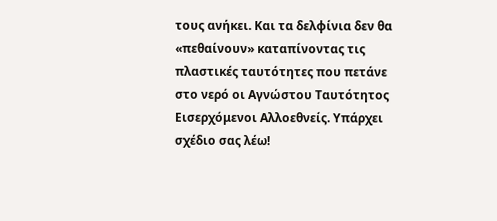τους ανήκει. Και τα δελφίνια δεν θα «πεθαίνουν» καταπίνοντας τις πλαστικές ταυτότητες που πετάνε στο νερό οι Αγνώστου Ταυτότητος Εισερχόμενοι Αλλοεθνείς. Υπάρχει σχέδιο σας λέω!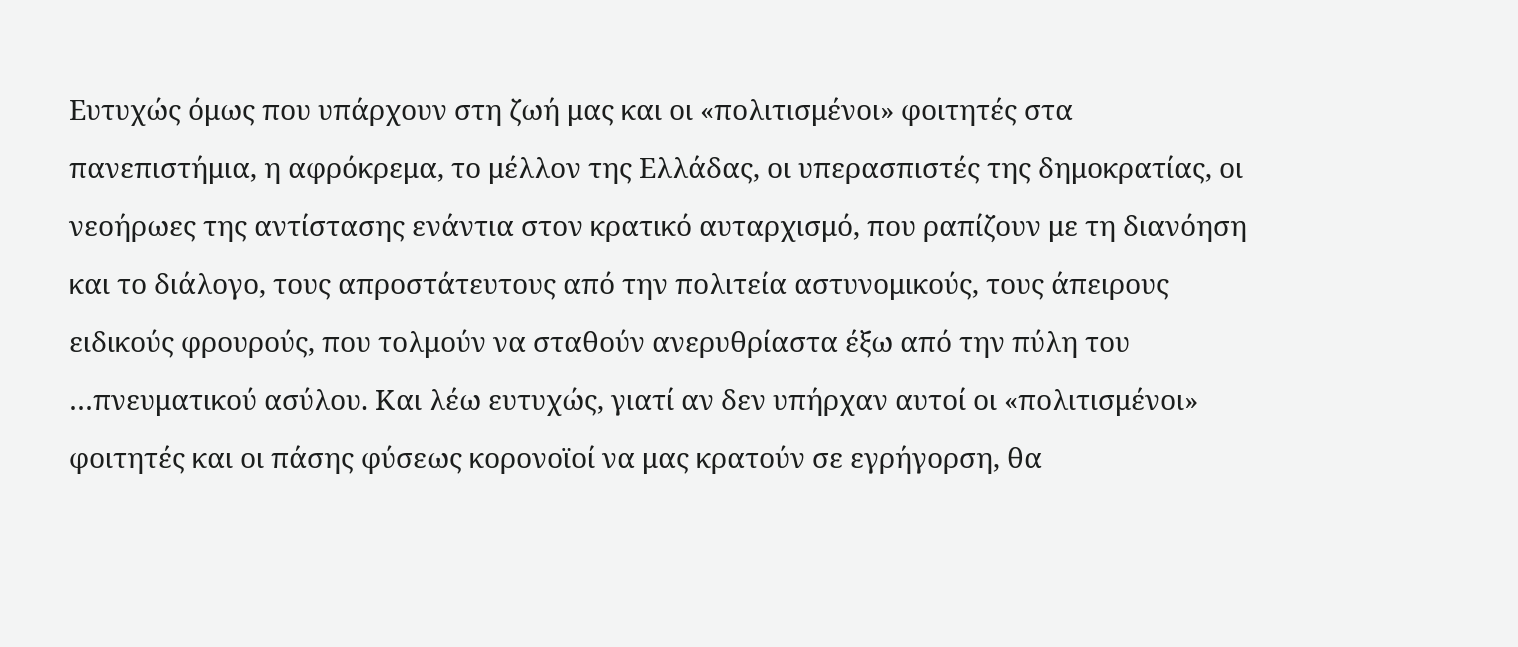Ευτυχώς όμως που υπάρχουν στη ζωή μας και οι «πολιτισμένοι» φοιτητές στα πανεπιστήμια, η αφρόκρεμα, το μέλλον της Ελλάδας, οι υπερασπιστές της δημοκρατίας, οι νεοήρωες της αντίστασης ενάντια στον κρατικό αυταρχισμό, που ραπίζουν με τη διανόηση και το διάλογο, τους απροστάτευτους από την πολιτεία αστυνομικούς, τους άπειρους ειδικούς φρουρούς, που τολμούν να σταθούν ανερυθρίαστα έξω από την πύλη του …πνευματικού ασύλου. Και λέω ευτυχώς, γιατί αν δεν υπήρχαν αυτοί οι «πολιτισμένοι» φοιτητές και οι πάσης φύσεως κορονοϊοί να μας κρατούν σε εγρήγορση, θα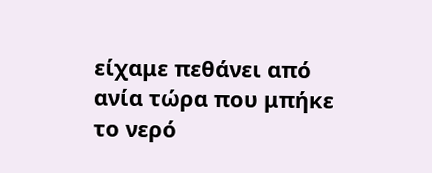είχαμε πεθάνει από ανία τώρα που μπήκε το νερό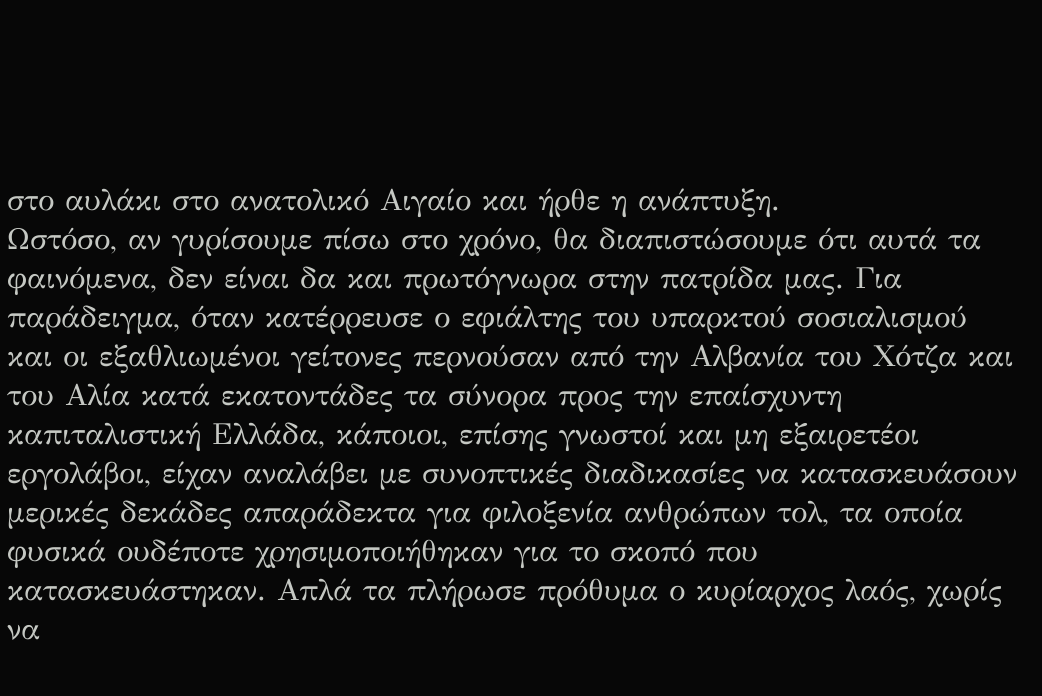στο αυλάκι στο ανατολικό Αιγαίο και ήρθε η ανάπτυξη.
Ωστόσο, αν γυρίσουμε πίσω στο χρόνο, θα διαπιστώσουμε ότι αυτά τα φαινόμενα, δεν είναι δα και πρωτόγνωρα στην πατρίδα μας. Για παράδειγμα, όταν κατέρρευσε ο εφιάλτης του υπαρκτού σοσιαλισμού και οι εξαθλιωμένοι γείτονες περνούσαν από την Αλβανία του Χότζα και του Αλία κατά εκατοντάδες τα σύνορα προς την επαίσχυντη καπιταλιστική Ελλάδα, κάποιοι, επίσης γνωστοί και μη εξαιρετέοι εργολάβοι, είχαν αναλάβει με συνοπτικές διαδικασίες να κατασκευάσουν μερικές δεκάδες απαράδεκτα για φιλοξενία ανθρώπων τολ, τα οποία φυσικά ουδέποτε χρησιμοποιήθηκαν για το σκοπό που κατασκευάστηκαν. Απλά τα πλήρωσε πρόθυμα ο κυρίαρχος λαός, χωρίς να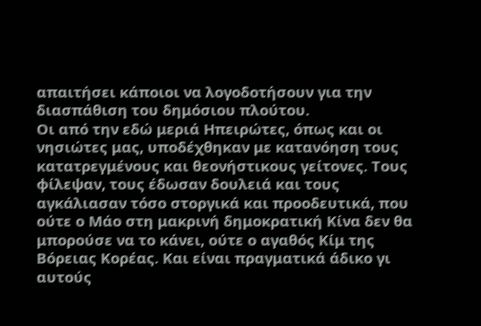απαιτήσει κάποιοι να λογοδοτήσουν για την διασπάθιση του δημόσιου πλούτου.
Οι από την εδώ μεριά Ηπειρώτες, όπως και οι νησιώτες μας, υποδέχθηκαν με κατανόηση τους κατατρεγμένους και θεονήστικους γείτονες. Τους φίλεψαν, τους έδωσαν δουλειά και τους αγκάλιασαν τόσο στοργικά και προοδευτικά, που ούτε ο Μάο στη μακρινή δημοκρατική Κίνα δεν θα μπορούσε να το κάνει, ούτε ο αγαθός Κίμ της Βόρειας Κορέας. Και είναι πραγματικά άδικο γι αυτούς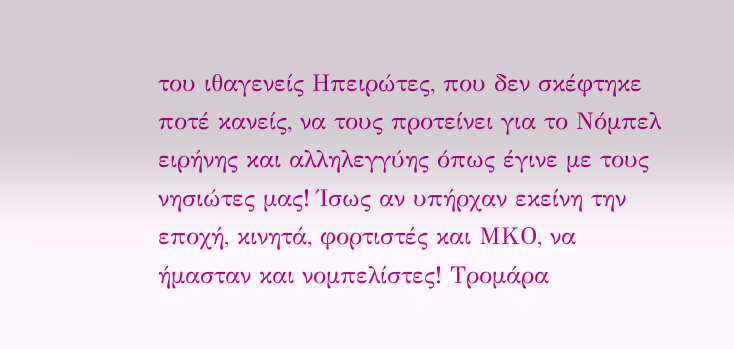του ιθαγενείς Ηπειρώτες, που δεν σκέφτηκε ποτέ κανείς, να τους προτείνει για το Νόμπελ ειρήνης και αλληλεγγύης όπως έγινε με τους νησιώτες μας! Ίσως αν υπήρχαν εκείνη την εποχή, κινητά, φορτιστές και ΜΚΟ, να ήμασταν και νομπελίστες! Τρομάρα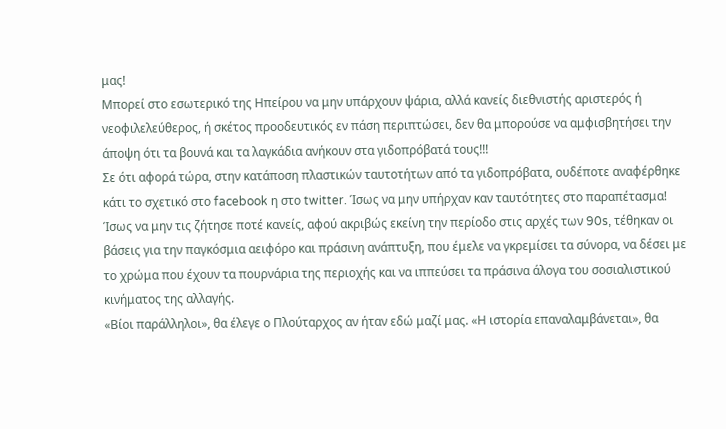μας!
Μπορεί στο εσωτερικό της Ηπείρου να μην υπάρχουν ψάρια, αλλά κανείς διεθνιστής αριστερός ή νεοφιλελεύθερος, ή σκέτος προοδευτικός εν πάση περιπτώσει, δεν θα μπορούσε να αμφισβητήσει την άποψη ότι τα βουνά και τα λαγκάδια ανήκουν στα γιδοπρόβατά τους!!!
Σε ότι αφορά τώρα, στην κατάποση πλαστικών ταυτοτήτων από τα γιδοπρόβατα, ουδέποτε αναφέρθηκε κάτι το σχετικό στο facebook η στο twitter. Ίσως να μην υπήρχαν καν ταυτότητες στο παραπέτασμα! Ίσως να μην τις ζήτησε ποτέ κανείς, αφού ακριβώς εκείνη την περίοδο στις αρχές των 90s, τέθηκαν οι βάσεις για την παγκόσμια αειφόρο και πράσινη ανάπτυξη, που έμελε να γκρεμίσει τα σύνορα, να δέσει με το χρώμα που έχουν τα πουρνάρια της περιοχής και να ιππεύσει τα πράσινα άλογα του σοσιαλιστικού κινήματος της αλλαγής.
«Βίοι παράλληλοι», θα έλεγε ο Πλούταρχος αν ήταν εδώ μαζί μας. «Η ιστορία επαναλαμβάνεται», θα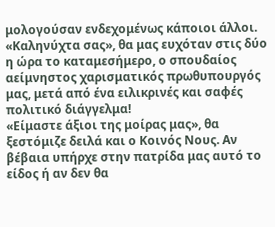μολογούσαν ενδεχομένως κάποιοι άλλοι. «Καληνύχτα σας», θα μας ευχόταν στις δύο η ώρα το καταμεσήμερο, ο σπουδαίος αείμνηστος χαρισματικός πρωθυπουργός μας, μετά από ένα ειλικρινές και σαφές πολιτικό διάγγελμα!
«Είμαστε άξιοι της μοίρας μας», θα ξεστόμιζε δειλά και ο Κοινός Νους. Αν βέβαια υπήρχε στην πατρίδα μας αυτό το είδος ή αν δεν θα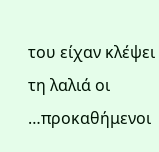του είχαν κλέψει τη λαλιά οι …προκαθήμενοι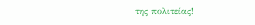της πολιτείας!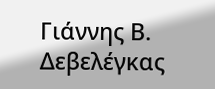Γιάννης Β. Δεβελέγκας